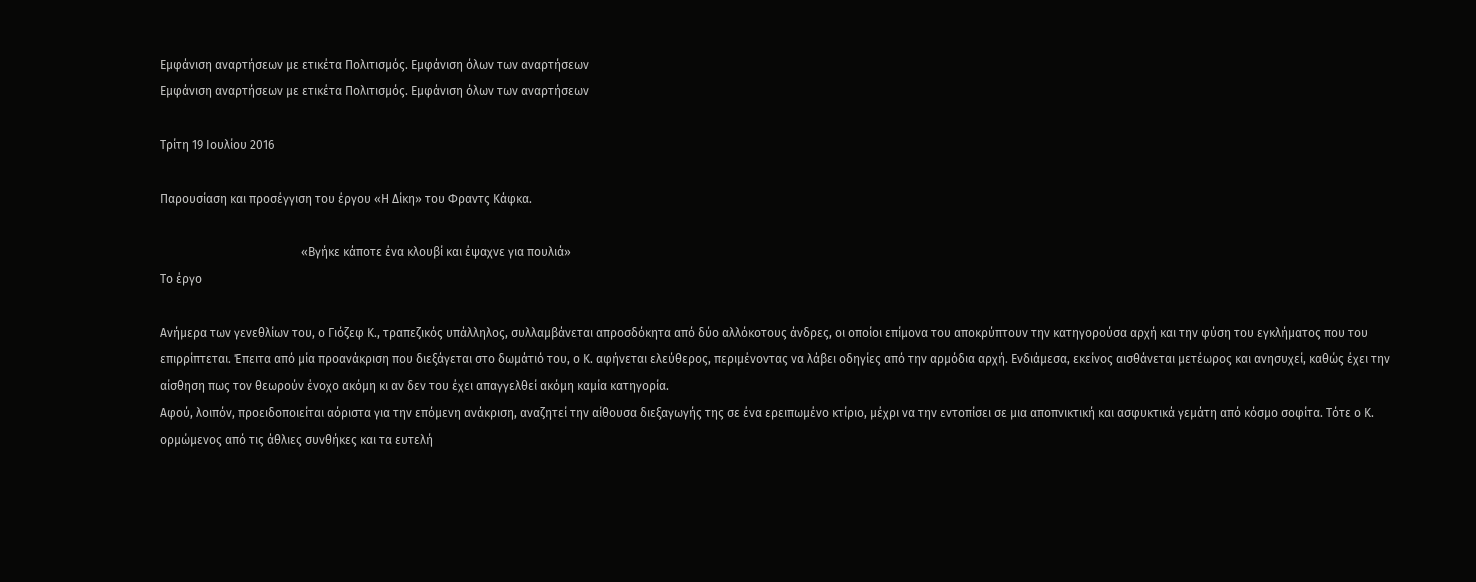Εμφάνιση αναρτήσεων με ετικέτα Πολιτισμός. Εμφάνιση όλων των αναρτήσεων
Εμφάνιση αναρτήσεων με ετικέτα Πολιτισμός. Εμφάνιση όλων των αναρτήσεων

Τρίτη 19 Ιουλίου 2016

Παρουσίαση και προσέγγιση του έργου «Η Δίκη» του Φραντς Κάφκα.

                                               «Βγήκε κάποτε ένα κλουβί και έψαχνε για πουλιά»
Το έργο

Ανήμερα των γενεθλίων του, ο Γιόζεφ Κ., τραπεζικός υπάλληλος, συλλαμβάνεται απροσδόκητα από δύο αλλόκοτους άνδρες, οι οποίοι επίμονα του αποκρύπτουν την κατηγορούσα αρχή και την φύση του εγκλήματος που του επιρρίπτεται. Έπειτα από μία προανάκριση που διεξάγεται στο δωμάτιό του, ο Κ. αφήνεται ελεύθερος, περιμένοντας να λάβει οδηγίες από την αρμόδια αρχή. Ενδιάμεσα, εκείνος αισθάνεται μετέωρος και ανησυχεί, καθώς έχει την αίσθηση πως τον θεωρούν ένοχο ακόμη κι αν δεν του έχει απαγγελθεί ακόμη καμία κατηγορία.
Αφού, λοιπόν, προειδοποιείται αόριστα για την επόμενη ανάκριση, αναζητεί την αίθουσα διεξαγωγής της σε ένα ερειπωμένο κτίριο, μέχρι να την εντοπίσει σε μια αποπνικτική και ασφυκτικά γεμάτη από κόσμο σοφίτα. Τότε ο Κ. ορμώμενος από τις άθλιες συνθήκες και τα ευτελή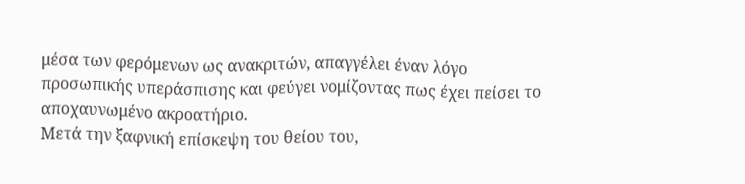μέσα των φερόμενων ως ανακριτών, απαγγέλει έναν λόγο προσωπικής υπεράσπισης και φεύγει νομίζοντας πως έχει πείσει το αποχαυνωμένο ακροατήριο.
Μετά την ξαφνική επίσκεψη του θείου του,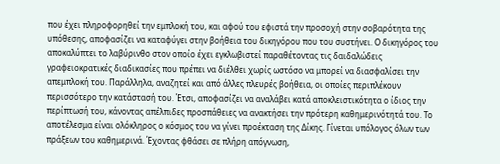που έχει πληροφορηθεί την εμπλοκή του, και αφού του εφιστά την προσοχή στην σοβαρότητα της υπόθεσης, αποφασίζει να καταφύγει στην βοήθεια του δικηγόρου που του συστήνει. Ο δικηγόρος του αποκαλύπτει το λαβύρινθο στον οποίο έχει εγκλωβιστεί παραθέτοντας τις δαιδαλώδεις γραφειοκρατικές διαδικασίες που πρέπει να διέλθει χωρίς ωστόσο να μπορεί να διασφαλίσει την απεμπλοκή του. Παράλληλα, αναζητεί και από άλλες πλευρές βοήθεια, οι οποίες περιπλέκουν περισσότερο την κατάστασή του. Έτσι, αποφασίζει να αναλάβει κατά αποκλειστικότητα ο ίδιος την περίπτωσή του, κάνοντας απέλπιδες προσπάθειες να ανακτήσει την πρότερη καθημερινότητά του. Το αποτέλεσμα είναι ολόκληρος ο κόσμος του να γίνει προέκταση της Δίκης. Γίνεται υπόλογος όλων των πράξεων του καθημερινά. Έχοντας φθάσει σε πλήρη απόγνωση,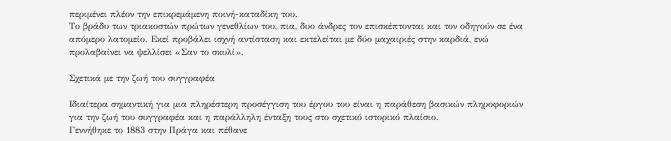περιμένει πλέον την επικρεμάμενη ποινή-καταδίκη του.
Το βράδυ των τριακοστών πρώτων γενεθλίων του, πια, δυο άνδρες τον επισκέπτονται και τον οδηγούν σε ένα απόμερο λατομείο. Εκεί προβάλει ισχνή αντίσταση και εκτελείται με δύο μαχαιριές στην καρδιά, ενώ προλαβαίνει να ψελλίσει «Σαν το σκυλί».

Σχετικά με την ζωή του συγγραφέα

Ιδιαίτερα σημαντική για μια πληρέστερη προσέγγιση του έργου του είναι η παράθεση βασικών πληροφοριών για την ζωή του συγγραφέα και η παράλληλη ένταξη τους στο σχετικό ιστορικό πλαίσιο.
Γεννήθηκε το 1883 στην Πράγα και πέθανε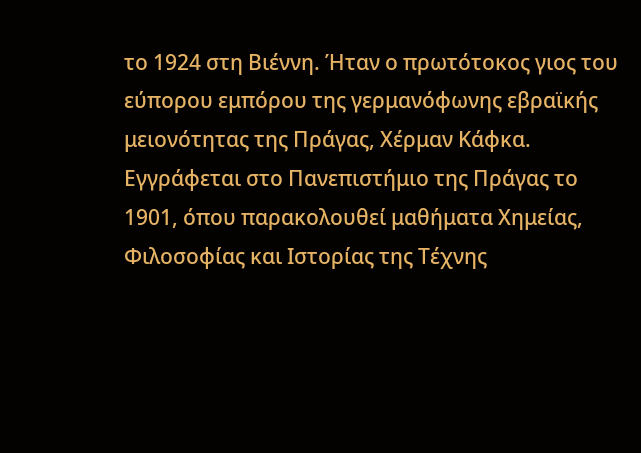το 1924 στη Βιέννη. Ήταν ο πρωτότοκος γιος του εύπορου εμπόρου της γερμανόφωνης εβραϊκής μειονότητας της Πράγας, Χέρμαν Κάφκα. Εγγράφεται στο Πανεπιστήμιο της Πράγας το 1901, όπου παρακολουθεί μαθήματα Χημείας, Φιλοσοφίας και Ιστορίας της Τέχνης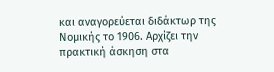και αναγορεύεται διδάκτωρ της Νομικής το 1906. Αρχίζει την πρακτική άσκηση στα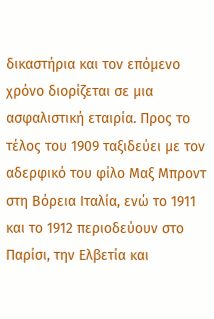δικαστήρια και τον επόμενο χρόνο διορίζεται σε μια ασφαλιστική εταιρία. Προς το τέλος του 1909 ταξιδεύει με τον αδερφικό του φίλο Μαξ Μπροντ στη Βόρεια Ιταλία, ενώ το 1911 και το 1912 περιοδεύουν στο Παρίσι, την Ελβετία και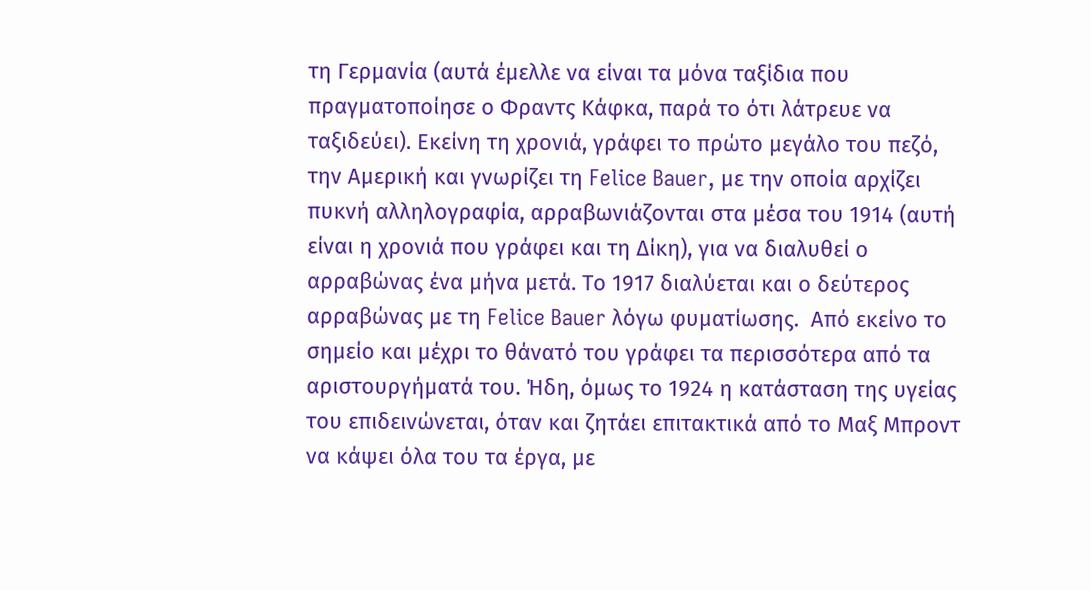τη Γερμανία (αυτά έμελλε να είναι τα μόνα ταξίδια που πραγματοποίησε ο Φραντς Κάφκα, παρά το ότι λάτρευε να ταξιδεύει). Εκείνη τη χρονιά, γράφει το πρώτο μεγάλο του πεζό, την Αμερική και γνωρίζει τη Felice Bauer, με την οποία αρχίζει πυκνή αλληλογραφία, αρραβωνιάζονται στα μέσα του 1914 (αυτή είναι η χρονιά που γράφει και τη Δίκη), για να διαλυθεί ο αρραβώνας ένα μήνα μετά. Το 1917 διαλύεται και ο δεύτερος αρραβώνας με τη Felice Bauer λόγω φυματίωσης.  Από εκείνο το σημείο και μέχρι το θάνατό του γράφει τα περισσότερα από τα αριστουργήματά του. Ήδη, όμως το 1924 η κατάσταση της υγείας του επιδεινώνεται, όταν και ζητάει επιτακτικά από το Μαξ Μπροντ να κάψει όλα του τα έργα, με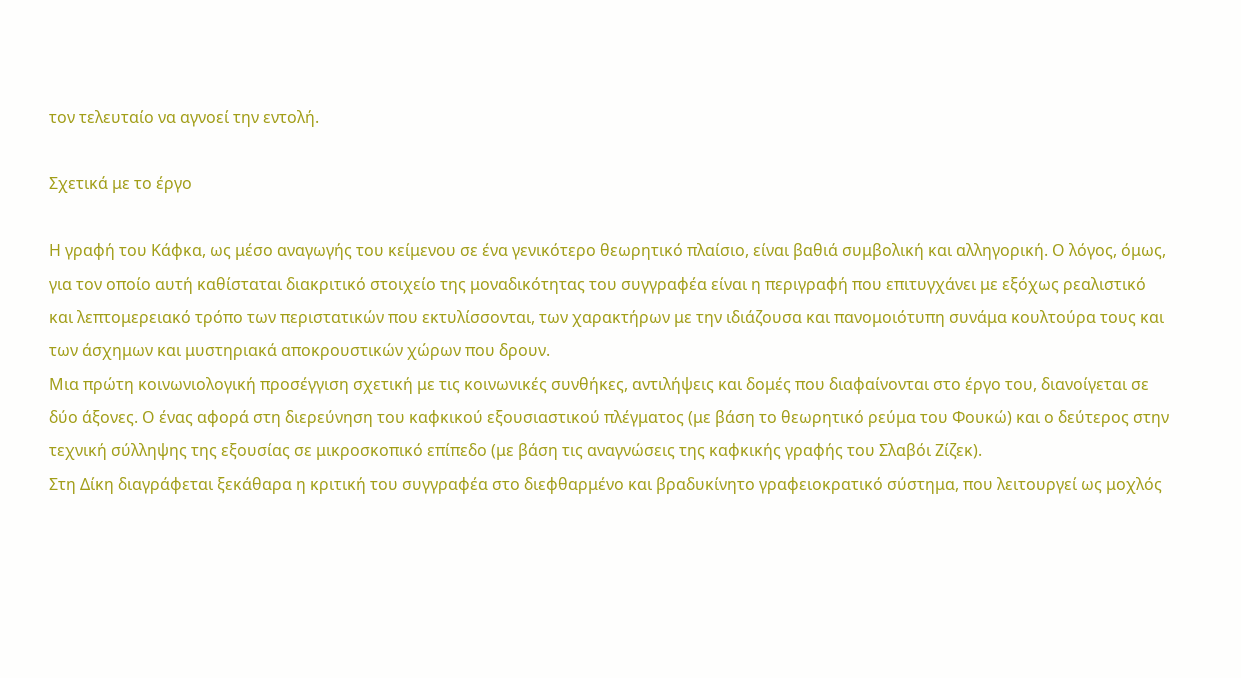τον τελευταίο να αγνοεί την εντολή.

Σχετικά με το έργο

Η γραφή του Κάφκα, ως μέσο αναγωγής του κείμενου σε ένα γενικότερο θεωρητικό πλαίσιο, είναι βαθιά συμβολική και αλληγορική. Ο λόγος, όμως, για τον οποίο αυτή καθίσταται διακριτικό στοιχείο της μοναδικότητας του συγγραφέα είναι η περιγραφή που επιτυγχάνει με εξόχως ρεαλιστικό και λεπτομερειακό τρόπο των περιστατικών που εκτυλίσσονται, των χαρακτήρων με την ιδιάζουσα και πανομοιότυπη συνάμα κουλτούρα τους και των άσχημων και μυστηριακά αποκρουστικών χώρων που δρουν.
Μια πρώτη κοινωνιολογική προσέγγιση σχετική με τις κοινωνικές συνθήκες, αντιλήψεις και δομές που διαφαίνονται στο έργο του, διανοίγεται σε δύο άξονες. Ο ένας αφορά στη διερεύνηση του καφκικού εξουσιαστικού πλέγματος (με βάση το θεωρητικό ρεύμα του Φουκώ) και ο δεύτερος στην τεχνική σύλληψης της εξουσίας σε μικροσκοπικό επίπεδο (με βάση τις αναγνώσεις της καφκικής γραφής του Σλαβόι Ζίζεκ).
Στη Δίκη διαγράφεται ξεκάθαρα η κριτική του συγγραφέα στο διεφθαρμένο και βραδυκίνητο γραφειοκρατικό σύστημα, που λειτουργεί ως μοχλός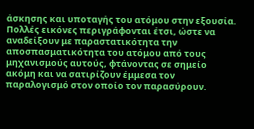άσκησης και υποταγής του ατόμου στην εξουσία. Πολλές εικόνες περιγράφονται έτσι, ώστε να αναδείξουν με παραστατικότητα την αποσπασματικότητα του ατόμου από τους μηχανισμούς αυτούς, φτάνοντας σε σημείο ακόμη και να σατιρίζουν έμμεσα τον παραλογισμό στον οποίο τον παρασύρουν.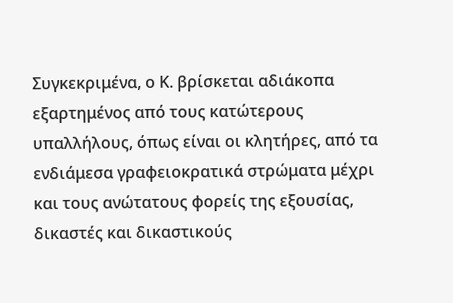Συγκεκριμένα, ο Κ. βρίσκεται αδιάκοπα εξαρτημένος από τους κατώτερους υπαλλήλους, όπως είναι οι κλητήρες, από τα ενδιάμεσα γραφειοκρατικά στρώματα μέχρι και τους ανώτατους φορείς της εξουσίας, δικαστές και δικαστικούς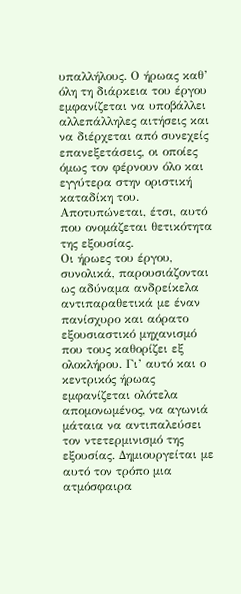υπαλλήλους. Ο ήρωας καθ’ όλη τη διάρκεια του έργου εμφανίζεται να υποβάλλει αλλεπάλληλες αιτήσεις και να διέρχεται από συνεχείς επανεξετάσεις, οι οποίες όμως τον φέρνουν όλο και εγγύτερα στην οριστική καταδίκη του. Αποτυπώνεται, έτσι, αυτό που ονομάζεται θετικότητα της εξουσίας.
Οι ήρωες του έργου, συνολικά, παρουσιάζονται ως αδύναμα ανδρείκελα αντιπαραθετικά με έναν πανίσχυρο και αόρατο εξουσιαστικό μηχανισμό που τους καθορίζει εξ ολοκλήρου. Γι’ αυτό και ο κεντρικός ήρωας εμφανίζεται ολότελα απομονωμένος, να αγωνιά μάταια να αντιπαλεύσει τον ντετερμινισμό της εξουσίας. Δημιουργείται με αυτό τον τρόπο μια ατμόσφαιρα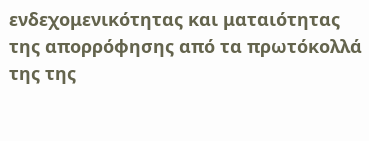ενδεχομενικότητας και ματαιότητας της απορρόφησης από τα πρωτόκολλά της της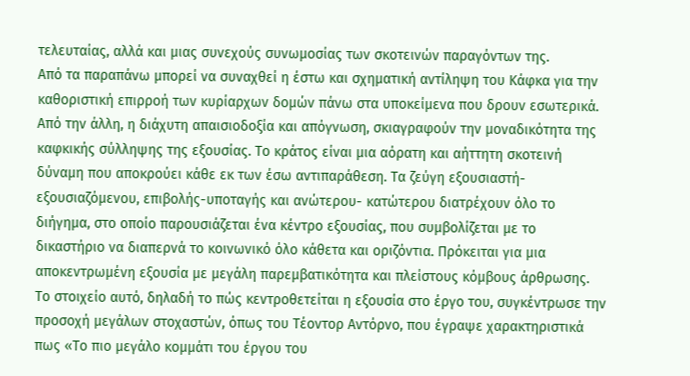τελευταίας, αλλά και μιας συνεχούς συνωμοσίας των σκοτεινών παραγόντων της.
Από τα παραπάνω μπορεί να συναχθεί η έστω και σχηματική αντίληψη του Κάφκα για την καθοριστική επιρροή των κυρίαρχων δομών πάνω στα υποκείμενα που δρουν εσωτερικά. Από την άλλη, η διάχυτη απαισιοδοξία και απόγνωση, σκιαγραφούν την μοναδικότητα της καφκικής σύλληψης της εξουσίας. Το κράτος είναι μια αόρατη και αήττητη σκοτεινή δύναμη που αποκρούει κάθε εκ των έσω αντιπαράθεση. Τα ζεύγη εξουσιαστή-εξουσιαζόμενου, επιβολής-υποταγής και ανώτερου- κατώτερου διατρέχουν όλο το διήγημα, στο οποίο παρουσιάζεται ένα κέντρο εξουσίας, που συμβολίζεται με το δικαστήριο να διαπερνά το κοινωνικό όλο κάθετα και οριζόντια. Πρόκειται για μια αποκεντρωμένη εξουσία με μεγάλη παρεμβατικότητα και πλείστους κόμβους άρθρωσης.
Το στοιχείο αυτό, δηλαδή το πώς κεντροθετείται η εξουσία στο έργο του, συγκέντρωσε την προσοχή μεγάλων στοχαστών, όπως του Τέοντορ Αντόρνο, που έγραψε χαρακτηριστικά πως «Το πιο μεγάλο κομμάτι του έργου του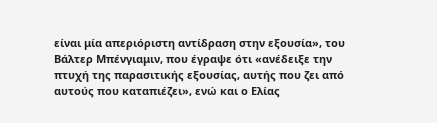είναι μία απεριόριστη αντίδραση στην εξουσία», του Βάλτερ Μπένγιαμιν, που έγραψε ότι «ανέδειξε την πτυχή της παρασιτικής εξουσίας, αυτής που ζει από αυτούς που καταπιέζει», ενώ και ο Ελίας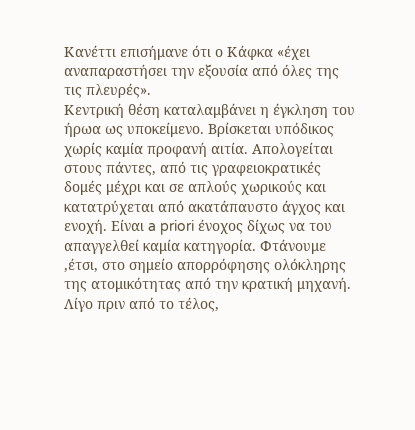Κανέττι επισήμανε ότι ο Κάφκα «έχει αναπαραστήσει την εξουσία από όλες της τις πλευρές».
Κεντρική θέση καταλαμβάνει η έγκληση του ήρωα ως υποκείμενο. Βρίσκεται υπόδικος χωρίς καμία προφανή αιτία. Απολογείται στους πάντες, από τις γραφειοκρατικές δομές μέχρι και σε απλούς χωρικούς και κατατρύχεται από ακατάπαυστο άγχος και ενοχή. Είναι a priori ένοχος δίχως να του απαγγελθεί καμία κατηγορία. Φτάνουμε ,έτσι, στο σημείο απορρόφησης ολόκληρης της ατομικότητας από την κρατική μηχανή.
Λίγο πριν από το τέλος,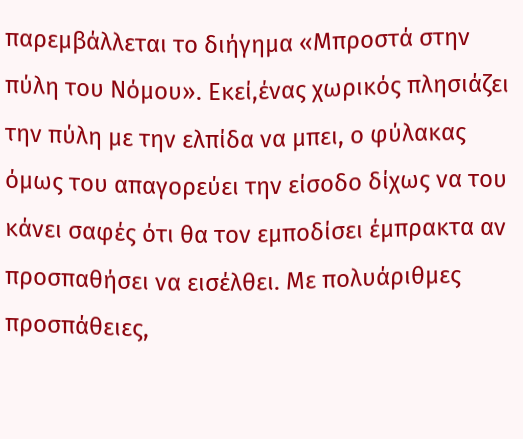παρεμβάλλεται το διήγημα «Μπροστά στην πύλη του Νόμου». Εκεί,ένας χωρικός πλησιάζει την πύλη με την ελπίδα να μπει, ο φύλακας όμως του απαγορεύει την είσοδο δίχως να του κάνει σαφές ότι θα τον εμποδίσει έμπρακτα αν προσπαθήσει να εισέλθει. Με πολυάριθμες προσπάθειες,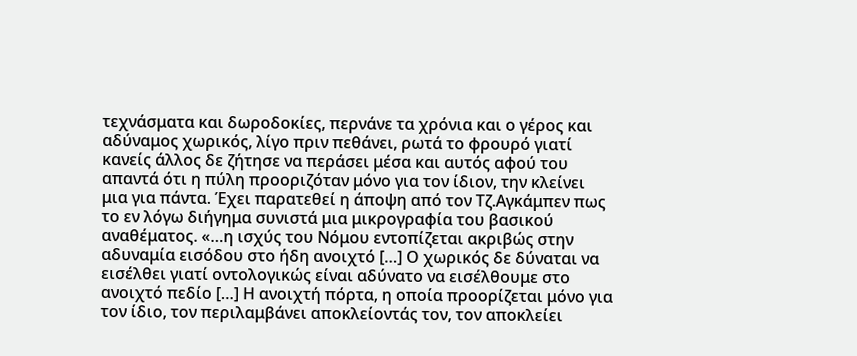τεχνάσματα και δωροδοκίες, περνάνε τα χρόνια και ο γέρος και αδύναμος χωρικός, λίγο πριν πεθάνει, ρωτά το φρουρό γιατί κανείς άλλος δε ζήτησε να περάσει μέσα και αυτός αφού του απαντά ότι η πύλη προοριζόταν μόνο για τον ίδιον, την κλείνει μια για πάντα. Έχει παρατεθεί η άποψη από τον Τζ.Αγκάμπεν πως το εν λόγω διήγημα συνιστά μια μικρογραφία του βασικού αναθέματος. «…η ισχύς του Νόμου εντοπίζεται ακριβώς στην αδυναμία εισόδου στο ήδη ανοιχτό […] Ο χωρικός δε δύναται να εισέλθει γιατί οντολογικώς είναι αδύνατο να εισέλθουμε στο ανοιχτό πεδίο […] Η ανοιχτή πόρτα, η οποία προορίζεται μόνο για τον ίδιο, τον περιλαμβάνει αποκλείοντάς τον, τον αποκλείει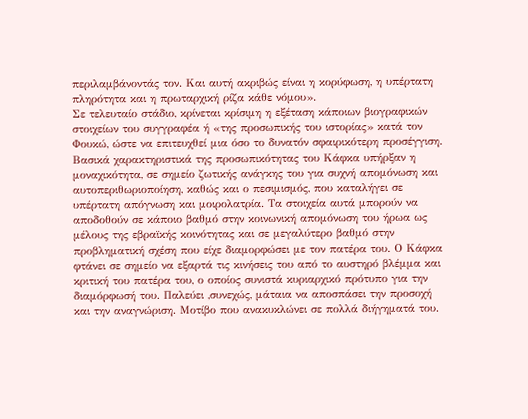περιλαμβάνοντάς τον. Και αυτή ακριβώς είναι η κορύφωση, η υπέρτατη πληρότητα και η πρωταρχική ρίζα κάθε νόμου».
Σε τελευταίο στάδιο, κρίνεται κρίσιμη η εξέταση κάποιων βιογραφικών στοιχείων του συγγραφέα ή «της προσωπικής του ιστορίας» κατά τον Φουκώ, ώστε να επιτευχθεί μια όσο το δυνατόν σφαιρικότερη προσέγγιση. Βασικά χαρακτηριστικά της προσωπικότητας του Κάφκα υπήρξαν η μοναχικότητα, σε σημείο ζωτικής ανάγκης του για συχνή απομόνωση και αυτοπεριθωριοποίηση, καθώς και ο πεσιμισμός, που καταλήγει σε υπέρτατη απόγνωση και μοιρολατρία. Τα στοιχεία αυτά μπορούν να αποδοθούν σε κάποιο βαθμό στην κοινωνική απομόνωση του ήρωα ως μέλους της εβραϊκής κοινότητας και σε μεγαλύτερο βαθμό στην προβληματική σχέση που είχε διαμορφώσει με τον πατέρα του. Ο Κάφκα φτάνει σε σημείο να εξαρτά τις κινήσεις του από το αυστηρό βλέμμα και κριτική του πατέρα του, ο οποίος συνιστά κυριαρχικό πρότυπο για την διαμόρφωσή του. Παλεύει ,συνεχώς, μάταια να αποσπάσει την προσοχή και την αναγνώριση. Μοτίβο που ανακυκλώνει σε πολλά διήγηματά του.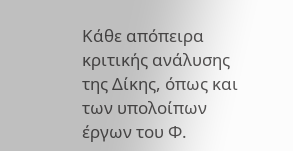Κάθε απόπειρα κριτικής ανάλυσης της Δίκης, όπως και των υπολοίπων έργων του Φ.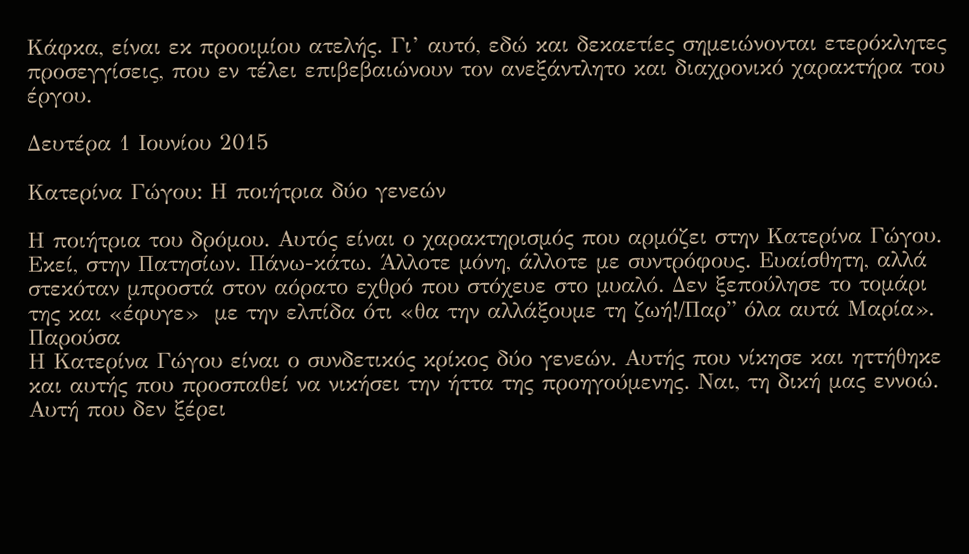Κάφκα, είναι εκ προοιμίου ατελής. Γι’ αυτό, εδώ και δεκαετίες σημειώνονται ετερόκλητες προσεγγίσεις, που εν τέλει επιβεβαιώνουν τον ανεξάντλητο και διαχρονικό χαρακτήρα του έργου.

Δευτέρα 1 Ιουνίου 2015

Κατερίνα Γώγου: Η ποιήτρια δύο γενεών

Η ποιήτρια του δρόμου. Αυτός είναι ο χαρακτηρισμός που αρμόζει στην Κατερίνα Γώγου. Εκεί, στην Πατησίων. Πάνω-κάτω. Άλλοτε μόνη, άλλοτε με συντρόφους. Ευαίσθητη, αλλά στεκόταν μπροστά στον αόρατο εχθρό που στόχευε στο μυαλό. Δεν ξεπούλησε το τομάρι της και «έφυγε»  με την ελπίδα ότι «θα την αλλάξουμε τη ζωή!/Παρ” όλα αυτά Μαρία».
Παρούσα
Η Κατερίνα Γώγου είναι ο συνδετικός κρίκος δύο γενεών. Αυτής που νίκησε και ηττήθηκε και αυτής που προσπαθεί να νικήσει την ήττα της προηγούμενης. Ναι, τη δική μας εννοώ. Αυτή που δεν ξέρει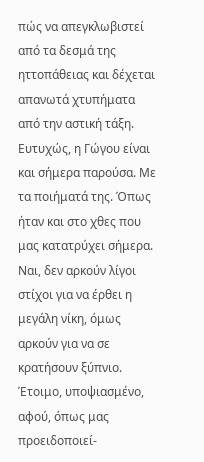πώς να απεγκλωβιστεί από τα δεσμά της ηττοπάθειας και δέχεται απανωτά χτυπήματα από την αστική τάξη. Ευτυχώς, η Γώγου είναι και σήμερα παρούσα. Με τα ποιήματά της. Όπως ήταν και στο χθες που μας κατατρύχει σήμερα. Ναι, δεν αρκούν λίγοι στίχοι για να έρθει η μεγάλη νίκη, όμως αρκούν για να σε κρατήσουν ξύπνιο. Έτοιμο, υποψιασμένο, αφού, όπως μας προειδοποιεί-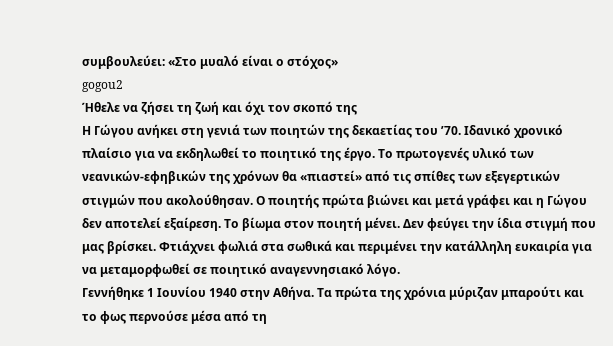συμβουλεύει: «Στο μυαλό είναι ο στόχος»
gogou2
Ήθελε να ζήσει τη ζωή και όχι τον σκοπό της
Η Γώγου ανήκει στη γενιά των ποιητών της δεκαετίας του ’70. Ιδανικό χρονικό πλαίσιο για να εκδηλωθεί το ποιητικό της έργο. Το πρωτογενές υλικό των νεανικών-εφηβικών της χρόνων θα «πιαστεί» από τις σπίθες των εξεγερτικών στιγμών που ακολούθησαν. Ο ποιητής πρώτα βιώνει και μετά γράφει και η Γώγου δεν αποτελεί εξαίρεση. Το βίωμα στον ποιητή μένει. Δεν φεύγει την ίδια στιγμή που μας βρίσκει. Φτιάχνει φωλιά στα σωθικά και περιμένει την κατάλληλη ευκαιρία για να μεταμορφωθεί σε ποιητικό αναγεννησιακό λόγο.
Γεννήθηκε 1 Ιουνίου 1940 στην Αθήνα. Τα πρώτα της χρόνια μύριζαν μπαρούτι και το φως περνούσε μέσα από τη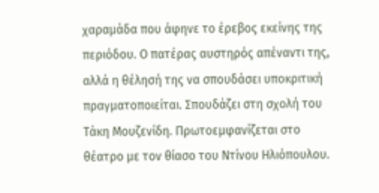χαραμάδα που άφηνε το έρεβος εκείνης της περιόδου. Ο πατέρας αυστηρός απέναντι της, αλλά η θέλησή της να σπουδάσει υποκριτική πραγματοποιείται. Σπουδάζει στη σχολή του Τάκη Μουζενίδη. Πρωτοεμφανίζεται στο θέατρο με τον θίασο του Ντίνου Ηλιόπουλου.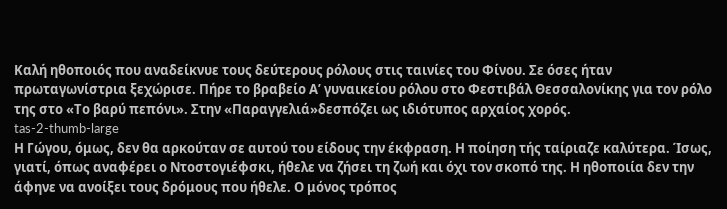Καλή ηθοποιός που αναδείκνυε τους δεύτερους ρόλους στις ταινίες του Φίνου. Σε όσες ήταν πρωταγωνίστρια ξεχώρισε. Πήρε το βραβείο Α’ γυναικείου ρόλου στο Φεστιβάλ Θεσσαλονίκης για τον ρόλο της στο «Το βαρύ πεπόνι». Στην «Παραγγελιά»δεσπόζει ως ιδιότυπος αρχαίος χορός.
tas-2-thumb-large
Η Γώγου, όμως, δεν θα αρκούταν σε αυτού του είδους την έκφραση. Η ποίηση τής ταίριαζε καλύτερα. Ίσως, γιατί, όπως αναφέρει ο Ντοστογιέφσκι, ήθελε να ζήσει τη ζωή και όχι τον σκοπό της. Η ηθοποιία δεν την άφηνε να ανοίξει τους δρόμους που ήθελε. Ο μόνος τρόπος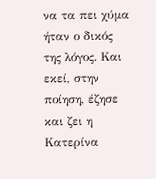να τα πει χύμα ήταν ο δικός της λόγος. Και εκεί, στην ποίηση, έζησε και ζει η Κατερίνα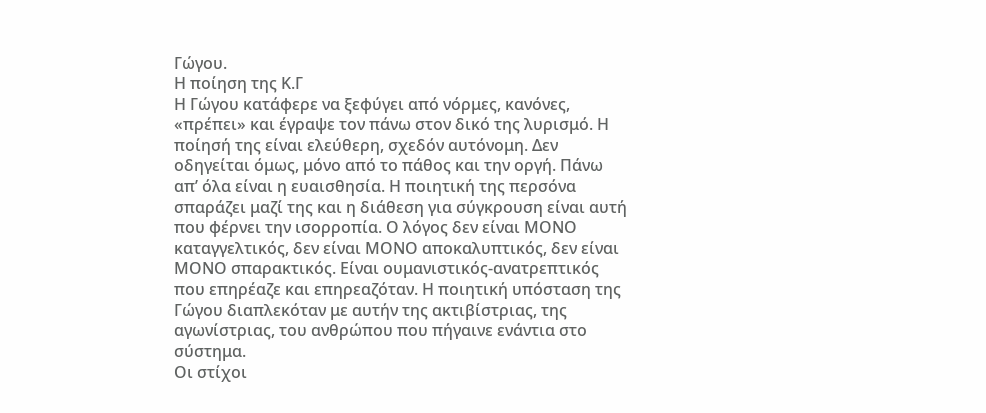Γώγου.
Η ποίηση της Κ.Γ
Η Γώγου κατάφερε να ξεφύγει από νόρμες, κανόνες, «πρέπει» και έγραψε τον πάνω στον δικό της λυρισμό. Η ποίησή της είναι ελεύθερη, σχεδόν αυτόνομη. Δεν οδηγείται όμως, μόνο από το πάθος και την οργή. Πάνω απ’ όλα είναι η ευαισθησία. Η ποιητική της περσόνα σπαράζει μαζί της και η διάθεση για σύγκρουση είναι αυτή που φέρνει την ισορροπία. Ο λόγος δεν είναι ΜΟΝΟ καταγγελτικός, δεν είναι ΜΟΝΟ αποκαλυπτικός, δεν είναι ΜΟΝΟ σπαρακτικός. Είναι ουμανιστικός-ανατρεπτικός που επηρέαζε και επηρεαζόταν. Η ποιητική υπόσταση της Γώγου διαπλεκόταν με αυτήν της ακτιβίστριας, της αγωνίστριας, του ανθρώπου που πήγαινε ενάντια στο σύστημα.
Οι στίχοι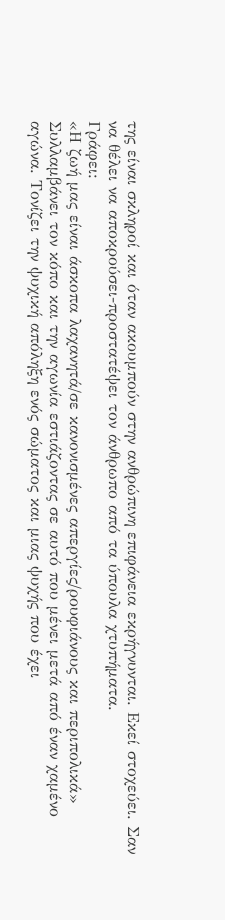της είναι σκληροί και όταν ακουμπούν στην ανθρώπινη επιφάνεια εκρήγνυνται. Εκεί στοχεύει. Σαν να θέλει να αποκρούσει-προστατέψει τον άνθρωπο από τα ύπουλα χτυπήματα.
Γράφει:
«Η ζωή μας είναι άσκοπα λαχανητά/σε κανονισμένες απεργίες/ρουφιάνους και περιπολικά»
Συλλαμβάνει τον κόπο και την αγωνία εστιάζοντας σε αυτό που μένει μετά από έναν χαμένο αγώνα. Τονίζει την ψυχική απόληξη ενός σώματος και μιας ψυχής που έχει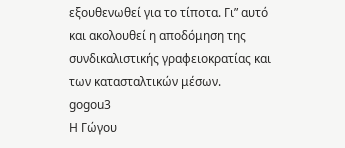εξουθενωθεί για το τίποτα. Γι” αυτό και ακολουθεί η αποδόμηση της συνδικαλιστικής γραφειοκρατίας και των κατασταλτικών μέσων.
gogou3
Η Γώγου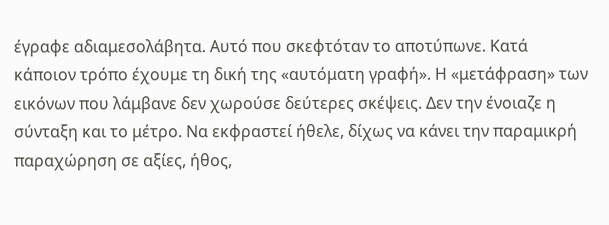έγραφε αδιαμεσολάβητα. Αυτό που σκεφτόταν το αποτύπωνε. Κατά κάποιον τρόπο έχουμε τη δική της «αυτόματη γραφή». Η «μετάφραση» των εικόνων που λάμβανε δεν χωρούσε δεύτερες σκέψεις. Δεν την ένοιαζε η σύνταξη και το μέτρο. Να εκφραστεί ήθελε, δίχως να κάνει την παραμικρή παραχώρηση σε αξίες, ήθος,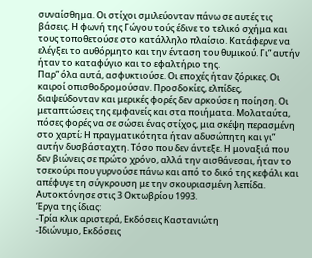συναίσθημα. Οι στίχοι σμιλεύονταν πάνω σε αυτές τις βάσεις. Η φωνή της Γώγου τούς έδινε το τελικό σχήμα και τους τοποθετούσε στο κατάλληλο πλαίσιο. Κατάφερνε να ελέγξει το αυθόρμητο και την ένταση του θυμικού. Γι” αυτήν ήταν το καταφύγιο και το εφαλτήριο της.
Παρ” όλα αυτά, ασφυκτιούσε. Οι εποχές ήταν ζόρικες. Οι καιροί οπισθοδρομούσαν. Προσδοκίες, ελπίδες, διαψεύδονταν και μερικές φορές δεν αρκούσε η ποίηση. Οι μεταπτώσεις της εμφανείς και στα ποιήματα. Μολαταύτα, πόσες φορές να σε σώσει ένας στίχος, μια σκέψη περασμένη στο χαρτί; Η πραγματικότητα ήταν αδυσώπητη και γι” αυτήν δυσβάσταχτη. Τόσο που δεν άντεξε. Η μοναξιά που δεν βιώνεις σε πρώτο χρόνο, αλλά την αισθάνεσαι, ήταν το τσεκούρι που γυρνούσε πάνω και από το δικό της κεφάλι και απέφυγε τη σύγκρουση με την σκουριασμένη λεπίδα. Αυτοκτόνησε στις 3 Οκτωβρίου 1993.
Έργα της ίδιας:
-Τρία κλικ αριστερά, Εκδόσεις Καστανιώτη
-Ιδιώνυμο, Εκδόσεις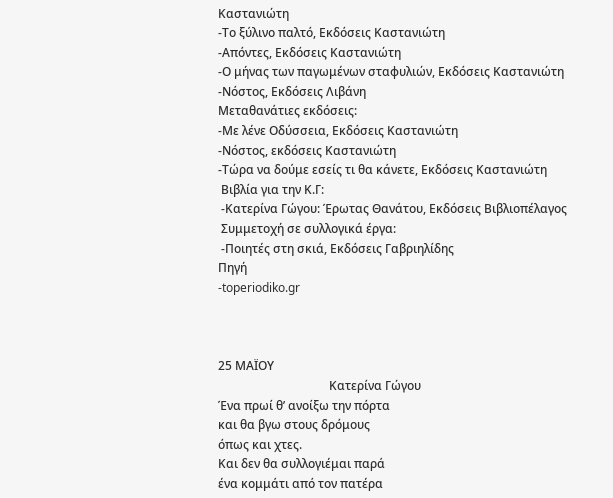Καστανιώτη
-Το ξύλινο παλτό, Εκδόσεις Καστανιώτη
-Απόντες, Εκδόσεις Καστανιώτη
-Ο μήνας των παγωμένων σταφυλιών, Εκδόσεις Καστανιώτη
-Νόστος, Εκδόσεις Λιβάνη
Μεταθανάτιες εκδόσεις:
-Με λένε Οδύσσεια, Εκδόσεις Καστανιώτη
-Νόστος, εκδόσεις Καστανιώτη
-Τώρα να δούμε εσείς τι θα κάνετε, Εκδόσεις Καστανιώτη
 Βιβλία για την Κ.Γ:
 -Κατερίνα Γώγου: Έρωτας Θανάτου, Εκδόσεις Βιβλιοπέλαγος
 Συμμετοχή σε συλλογικά έργα:
 -Ποιητές στη σκιά, Εκδόσεις Γαβριηλίδης
Πηγή
-toperiodiko.gr



25 ΜΑΪΟΥ
                                     Κατερίνα Γώγου
Ένα πρωί θ’ ανοίξω την πόρτα
και θα βγω στους δρόμους
όπως και χτες.
Και δεν θα συλλογιέμαι παρά
ένα κομμάτι από τον πατέρα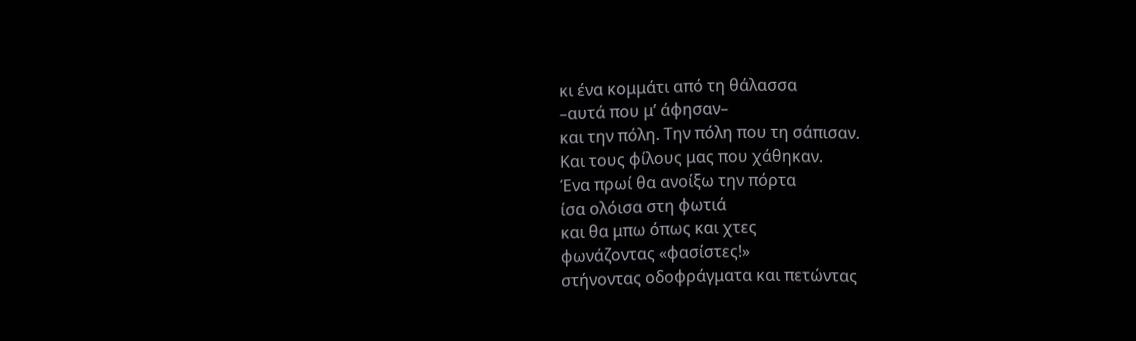κι ένα κομμάτι από τη θάλασσα
–αυτά που μ’ άφησαν–
και την πόλη. Την πόλη που τη σάπισαν.
Και τους φίλους μας που χάθηκαν.
Ένα πρωί θα ανοίξω την πόρτα
ίσα ολόισα στη φωτιά
και θα μπω όπως και χτες
φωνάζοντας «φασίστες!»
στήνοντας οδοφράγματα και πετώντας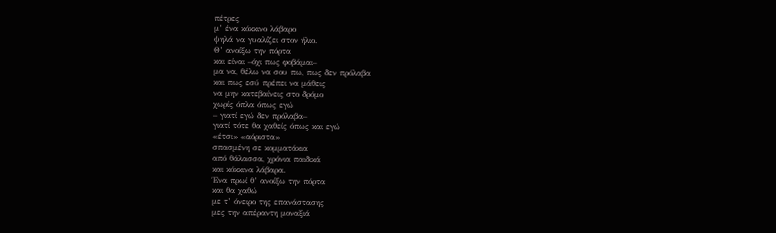πέτρες
μ’ ένα κόκκινο λάβαρο
ψηλά να γυαλίζει στον ήλιο.
Θ’ ανοίξω την πόρτα
και είναι –όχι πως φοβάμαι–
μα να, θέλω να σου πω, πως δεν πρόλαβα
και πως εσύ πρέπει να μάθεις
να μην κατεβαίνεις στο δρόμο
χωρίς όπλα όπως εγώ
– γιατί εγώ δεν πρόλαβα–
γιατί τότε θα χαθείς όπως και εγώ
«έτσι» «αόριστα»
σπασμένη σε κομματάκια
από θάλασσα, χρόνια παιδικά
και κόκκινα λάβαρα.
Ένα πρωί θ’ ανοίξω την πόρτα
και θα χαθώ
με τ’ όνειρο της επανάστασης
μες την απέραντη μοναξιά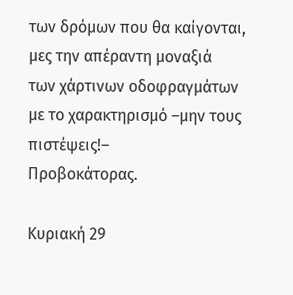των δρόμων που θα καίγονται,
μες την απέραντη μοναξιά
των χάρτινων οδοφραγμάτων
με το χαρακτηρισμό –μην τους πιστέψεις!–
Προβοκάτορας.

Κυριακή 29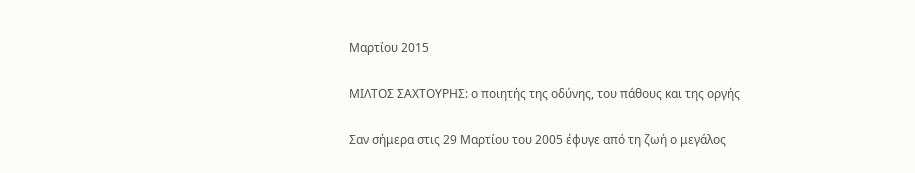Μαρτίου 2015

ΜΙΛΤΟΣ ΣΑΧΤΟΥΡΗΣ: ο ποιητής της οδύνης, του πάθους και της οργής

Σαν σήμερα στις 29 Μαρτίου του 2005 έφυγε από τη ζωή ο μεγάλος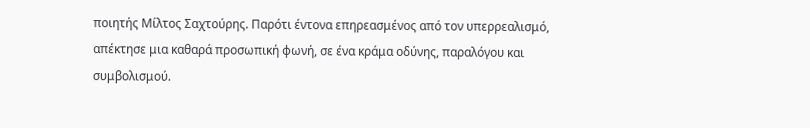ποιητής Μίλτος Σαχτούρης. Παρότι έντονα επηρεασμένος από τον υπερρεαλισμό, απέκτησε μια καθαρά προσωπική φωνή, σε ένα κράμα οδύνης, παραλόγου και συμβολισμού.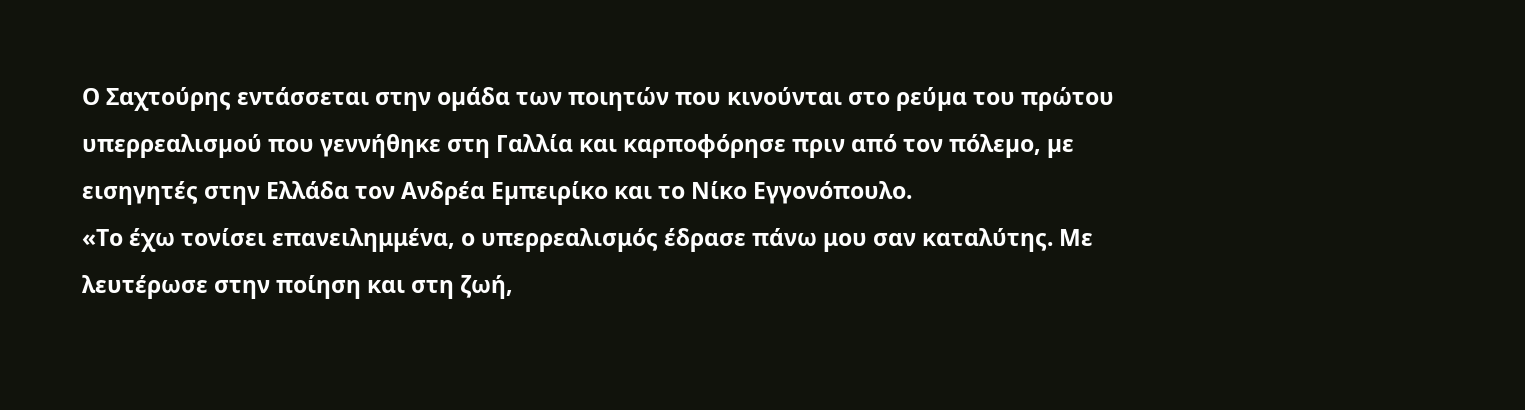Ο Σαχτούρης εντάσσεται στην οµάδα των ποιητών που κινούνται στο ρεύµα του πρώτου υπερρεαλισµού που γεννήθηκε στη Γαλλία και καρποφόρησε πριν από τον πόλεµο, µε εισηγητές στην Ελλάδα τον Ανδρέα Εµπειρίκο και το Νίκο Εγγονόπουλο.
«Το έχω τονίσει επανειλημμένα, ο υπερρεαλισμός έδρασε πάνω μου σαν καταλύτης. Με λευτέρωσε στην ποίηση και στη ζωή,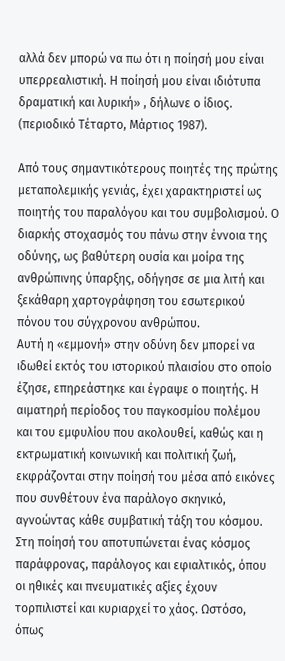αλλά δεν μπορώ να πω ότι η ποίησή μου είναι υπερρεαλιστική. Η ποίησή μου είναι ιδιότυπα δραματική και λυρική» , δήλωνε ο ίδιος. (περιοδικό Τέταρτο, Μάρτιος 1987).

Από τους σημαντικότερους ποιητές της πρώτης μεταπολεμικής γενιάς, έχει χαρακτηριστεί ως ποιητής του παραλόγου και του συμβολισμού. Ο διαρκής στοχασμός του πάνω στην έννοια της οδύνης, ως βαθύτερη ουσία και μοίρα της ανθρώπινης ύπαρξης, οδήγησε σε μια λιτή και ξεκάθαρη χαρτογράφηση του εσωτερικού πόνου του σύγχρονου ανθρώπου.
Αυτή η «εμμονή» στην οδύνη δεν μπορεί να ιδωθεί εκτός του ιστορικού πλαισίου στο οποίο έζησε, επηρεάστηκε και έγραψε ο ποιητής. Η αιµατηρή περίοδος του παγκοσµίου πολέµου και του εµφυλίου που ακολουθεί, καθώς και η εκτρωµατική κοινωνική και πολιτική ζωή, εκφράζονται στην ποίησή του µέσα από εικόνες που συνθέτουν ένα παράλογο σκηνικό, αγνοώντας κάθε συµβατική τάξη του κόσµου.
Στη ποίησή του αποτυπώνεται ένας κόσµος παράφρονας, παράλογος και εφιαλτικός, όπου οι ηθικές και πνευµατικές αξίες έχουν τορπιλιστεί και κυριαρχεί το χάος. Ωστόσο, όπως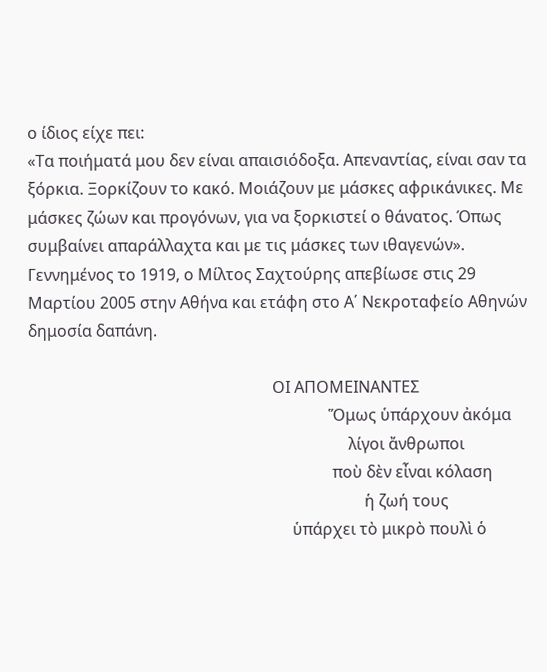ο ίδιος είχε πει:
«Τα ποιήματά μου δεν είναι απαισιόδοξα. Απεναντίας, είναι σαν τα ξόρκια. Ξορκίζουν το κακό. Μοιάζουν με μάσκες αφρικάνικες. Με μάσκες ζώων και προγόνων, για να ξορκιστεί ο θάνατος. Όπως συμβαίνει απαράλλαχτα και με τις μάσκες των ιθαγενών».
Γεννημένος το 1919, ο Μίλτος Σαχτούρης απεβίωσε στις 29 Μαρτίου 2005 στην Αθήνα και ετάφη στο Α΄ Νεκροταφείο Αθηνών δημοσία δαπάνη.

                                                             ΟΙ ΑΠΟΜΕΙΝΑΝΤΕΣ
                                                                           Ὅμως ὑπάρχουν ἀκόμα
                                                                                λίγοι ἄνθρωποι
                                                                            ποὺ δὲν εἶναι κόλαση
                                                                                    ἡ ζωή τους
                                                                  ὑπάρχει τὸ μικρὸ πουλὶ ὁ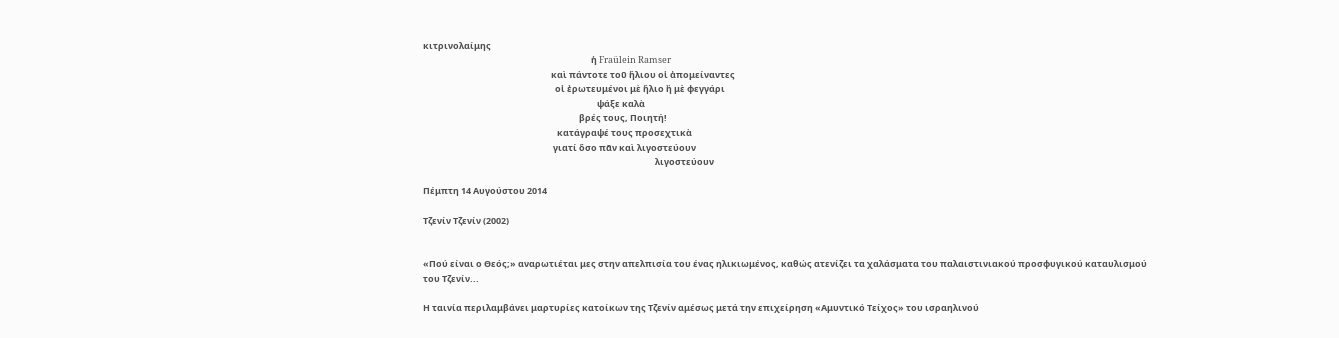κιτρινολαίμης
                                                                                    ἡ Fraülein Ramser
                                                                καὶ πάντοτε τοῦ ἥλιου οἱ ἀπομείναντες
                                                                  οἱ ἐρωτευμένοι μὲ ἥλιο ἢ μὲ φεγγάρι
                                                                                       ψάξε καλὰ
                                                                              βρές τους, Ποιητή!
                                                                   κατάγραψέ τους προσεχτικὰ
                                                                 γιατί ὅσο πᾶν καὶ λιγοστεύουν
                                                                                                                    λιγοστεύουν

Πέμπτη 14 Αυγούστου 2014

Τζενίν Τζενίν (2002)


«Πού είναι ο Θεός;» αναρωτιέται μες στην απελπισία του ένας ηλικιωμένος, καθώς ατενίζει τα χαλάσματα του παλαιστινιακού προσφυγικού καταυλισμού του Τζενίν...

Η ταινία περιλαμβάνει μαρτυρίες κατοίκων της Τζενίν αμέσως μετά την επιχείρηση «Αμυντικό Τείχος» του ισραηλινού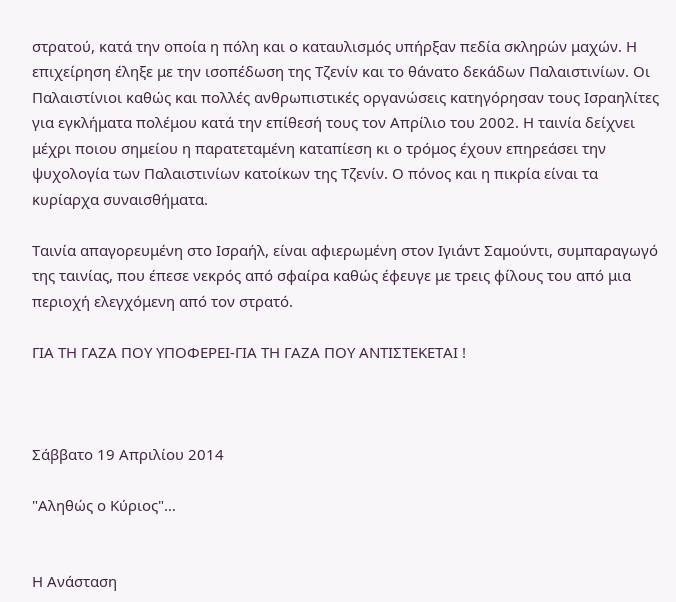στρατού, κατά την οποία η πόλη και ο καταυλισμός υπήρξαν πεδία σκληρών μαχών. Η επιχείρηση έληξε με την ισοπέδωση της Τζενίν και το θάνατο δεκάδων Παλαιστινίων. Οι Παλαιστίνιοι καθώς και πολλές ανθρωπιστικές οργανώσεις κατηγόρησαν τους Ισραηλίτες για εγκλήματα πολέμου κατά την επίθεσή τους τον Απρίλιο του 2002. Η ταινία δείχνει μέχρι ποιου σημείου η παρατεταμένη καταπίεση κι ο τρόμος έχουν επηρεάσει την ψυχολογία των Παλαιστινίων κατοίκων της Τζενίν. Ο πόνος και η πικρία είναι τα κυρίαρχα συναισθήματα.

Ταινία απαγορευμένη στο Ισραήλ, είναι αφιερωμένη στον Ιγιάντ Σαμούντι, συμπαραγωγό της ταινίας, που έπεσε νεκρός από σφαίρα καθώς έφευγε με τρεις φίλους του από μια περιοχή ελεγχόμενη από τον στρατό.

ΓΙΑ ΤΗ ΓΑΖΑ ΠΟΥ ΥΠΟΦΕΡΕΙ-ΓΙΑ ΤΗ ΓΑΖΑ ΠΟΥ ΑΝΤΙΣΤΕΚΕΤΑΙ !



Σάββατο 19 Απριλίου 2014

"Aληθώς ο Κύριος"…


Η Ανάσταση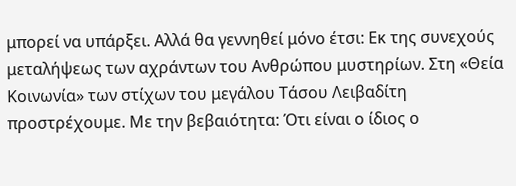μπορεί να υπάρξει. Αλλά θα γεννηθεί μόνο έτσι: Εκ της συνεχούς μεταλήψεως των αχράντων του Ανθρώπου μυστηρίων. Στη «Θεία Κοινωνία» των στίχων του μεγάλου Τάσου Λειβαδίτη προστρέχουμε. Με την βεβαιότητα: Ότι είναι ο ίδιος ο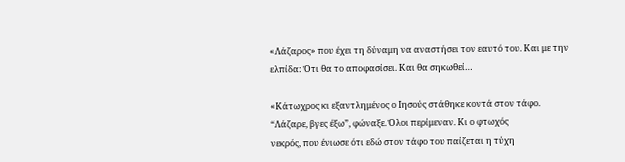«Λάζαρος» που έχει τη δύναμη να αναστήσει τον εαυτό του. Και με την ελπίδα: Ότι θα το αποφασίσει. Και θα σηκωθεί…

«Κάτωχρος κι εξαντλημένος ο Ιησούς στάθηκε κοντά στον τάφο.
“Λάζαρε, βγες έξω”, φώναξε. Όλοι περίμεναν. Κι ο φτωχός
νεκρός, που ένιωσε ότι εδώ στον τάφο του παίζεται η τύχη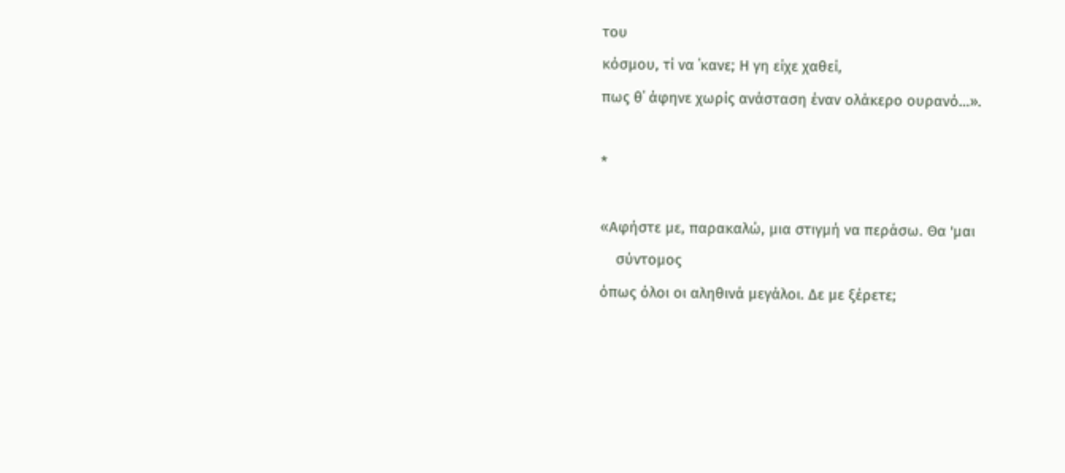του
κόσμου, τί να ΄κανε; Η γη είχε χαθεί,
πως θ΄ άφηνε χωρίς ανάσταση έναν ολάκερο ουρανό…».

*

«Αφήστε με, παρακαλώ, μια στιγμή να περάσω. Θα 'μαι
    σύντομος
όπως όλοι οι αληθινά μεγάλοι. Δε με ξέρετε;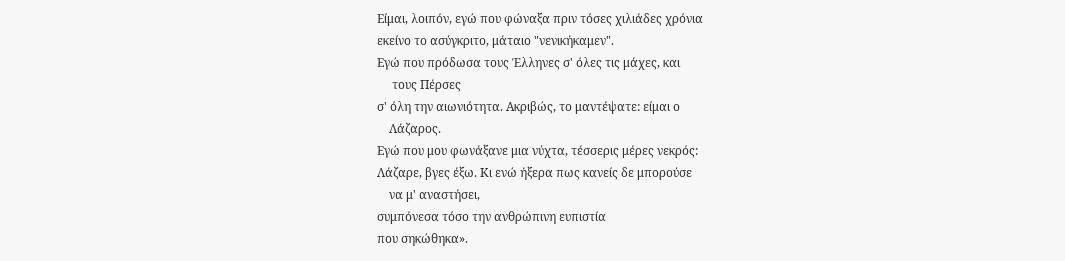Είμαι, λοιπόν, εγώ που φώναξα πριν τόσες χιλιάδες χρόνια
εκείνο το ασύγκριτο, μάταιο "νενικήκαμεν".
Εγώ που πρόδωσα τους Έλληνες σ' όλες τις μάχες, και
     τους Πέρσες
σ' όλη την αιωνιότητα. Ακριβώς, το μαντέψατε: είμαι ο
    Λάζαρος.
Εγώ που μου φωνάξανε μια νύχτα, τέσσερις μέρες νεκρός:
Λάζαρε, βγες έξω. Κι ενώ ήξερα πως κανείς δε μπορούσε
    να μ' αναστήσει,
συμπόνεσα τόσο την ανθρώπινη ευπιστία
που σηκώθηκα».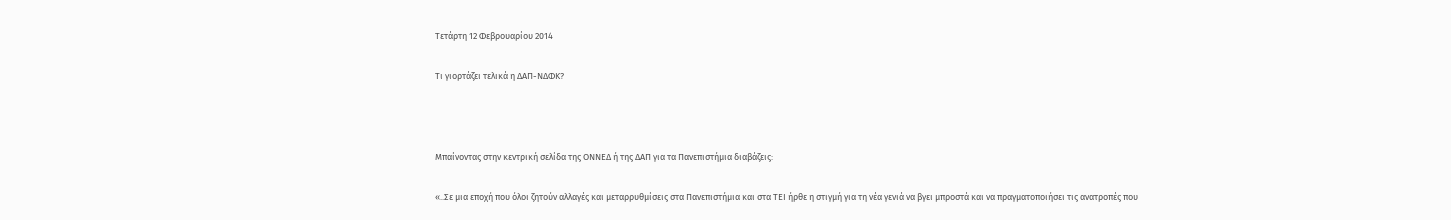Τετάρτη 12 Φεβρουαρίου 2014

Τι γιορτάζει τελικά η ΔΑΠ-ΝΔΦΚ?



Μπαίνοντας στην κεντρική σελίδα της ΟΝΝΕΔ ή της ΔΑΠ για τα Πανεπιστήμια διαβάζεις:

«..Σε μια εποχή που όλοι ζητούν αλλαγές και μεταρρυθμίσεις στα Πανεπιστήμια και στα ΤΕΙ ήρθε η στιγμή για τη νέα γενιά να βγει μπροστά και να πραγματοποιήσει τις ανατροπές που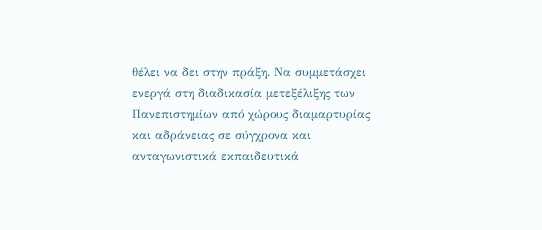θέλει να δει στην πράξη. Να συμμετάσχει ενεργά στη διαδικασία μετεξέλιξης των Πανεπιστημίων από χώρους διαμαρτυρίας και αδράνειας σε σύγχρονα και ανταγωνιστικά εκπαιδευτικά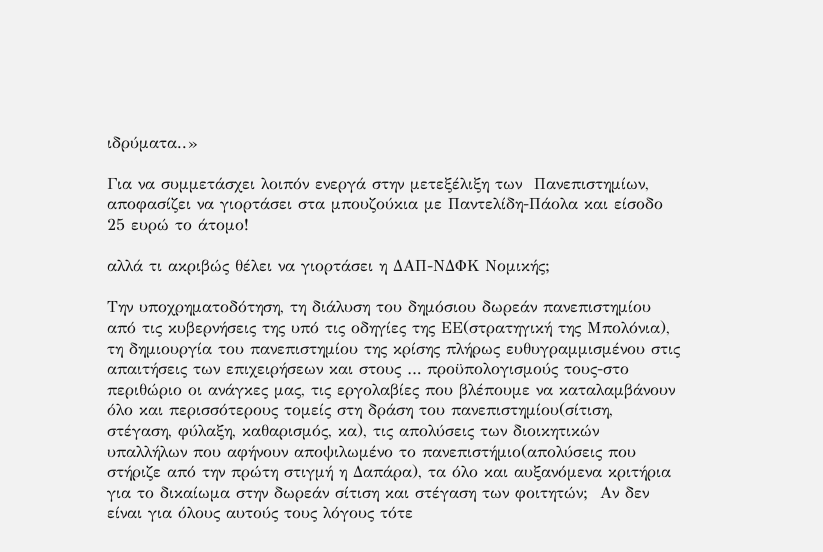ιδρύματα..»

Για να συμμετάσχει λοιπόν ενεργά στην μετεξέλιξη των  Πανεπιστημίων, αποφασίζει να γιορτάσει στα μπουζούκια με Παντελίδη-Πάολα και είσοδο 25 ευρώ το άτομο!

αλλά τι ακριβώς θέλει να γιορτάσει η ΔΑΠ-ΝΔΦΚ Νομικής;

Την υποχρηματοδότηση, τη διάλυση του δημόσιου δωρεάν πανεπιστημίου από τις κυβερνήσεις της υπό τις οδηγίες της ΕΕ(στρατηγική της Μπολόνια), τη δημιουργία του πανεπιστημίου της κρίσης πλήρως ευθυγραμμισμένου στις απαιτήσεις των επιχειρήσεων και στους … προϋπολογισμούς τους-στο περιθώριο οι ανάγκες μας, τις εργολαβίες που βλέπουμε να καταλαμβάνουν όλο και περισσότερους τομείς στη δράση του πανεπιστημίου(σίτιση, στέγαση, φύλαξη, καθαρισμός, κα), τις απολύσεις των διοικητικών υπαλλήλων που αφήνουν αποψιλωμένο το πανεπιστήμιο(απολύσεις που στήριζε από την πρώτη στιγμή η Δαπάρα), τα όλο και αυξανόμενα κριτήρια για το δικαίωμα στην δωρεάν σίτιση και στέγαση των φοιτητών;  Αν δεν είναι για όλους αυτούς τους λόγους τότε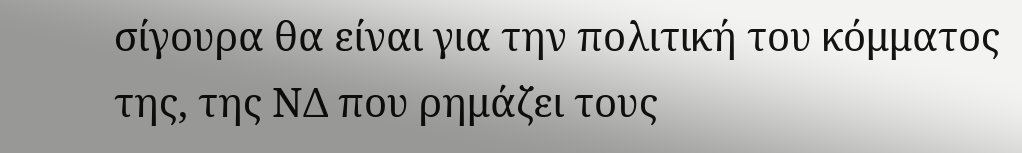σίγουρα θα είναι για την πολιτική του κόμματος της, της ΝΔ που ρημάζει τους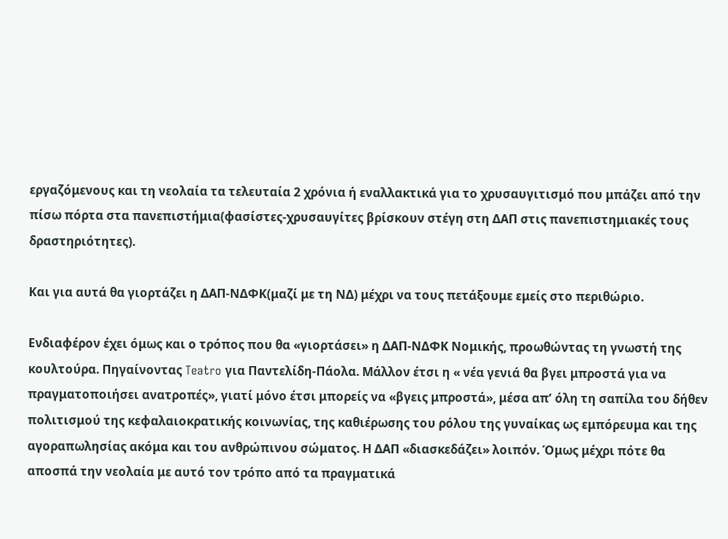εργαζόμενους και τη νεολαία τα τελευταία 2 χρόνια ή εναλλακτικά για το χρυσαυγιτισμό που μπάζει από την πίσω πόρτα στα πανεπιστήμια(φασίστες-χρυσαυγίτες βρίσκουν στέγη στη ΔΑΠ στις πανεπιστημιακές τους δραστηριότητες).

Και για αυτά θα γιορτάζει η ΔΑΠ-ΝΔΦΚ(μαζί με τη ΝΔ) μέχρι να τους πετάξουμε εμείς στο περιθώριο.

Ενδιαφέρον έχει όμως και ο τρόπος που θα «γιορτάσει» η ΔΑΠ-ΝΔΦΚ Νομικής, προωθώντας τη γνωστή της κουλτούρα. Πηγαίνοντας Teatro για Παντελίδη-Πάολα. Μάλλον έτσι η « νέα γενιά θα βγει μπροστά για να πραγματοποιήσει ανατροπές», γιατί μόνο έτσι μπορείς να «βγεις μπροστά», μέσα απ’ όλη τη σαπίλα του δήθεν πολιτισμού της κεφαλαιοκρατικής κοινωνίας, της καθιέρωσης του ρόλου της γυναίκας ως εμπόρευμα και της αγοραπωλησίας ακόμα και του ανθρώπινου σώματος. Η ΔΑΠ «διασκεδάζει» λοιπόν. Όμως μέχρι πότε θα αποσπά την νεολαία με αυτό τον τρόπο από τα πραγματικά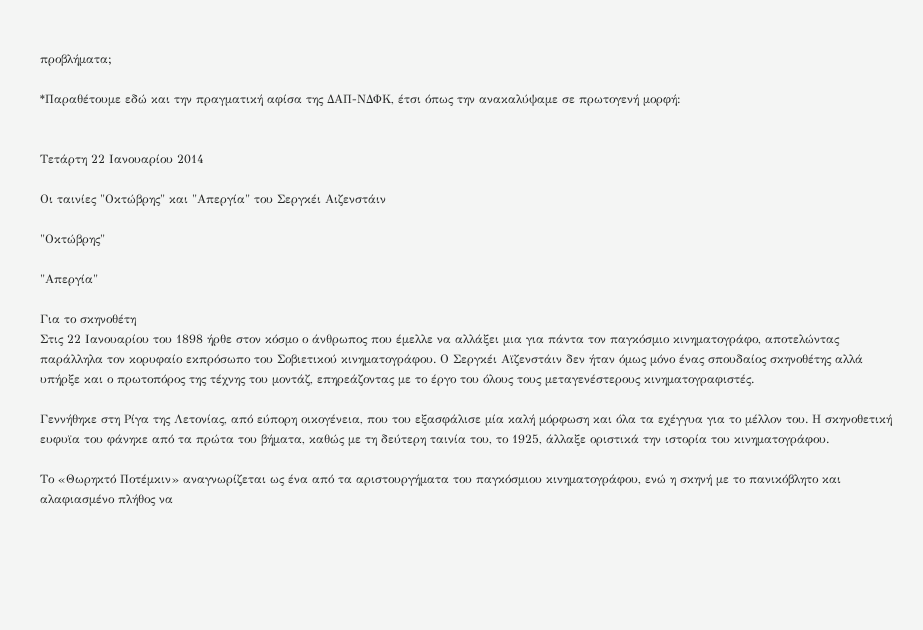προβλήματα;

*Παραθέτουμε εδώ και την πραγματική αφίσα της ΔΑΠ-ΝΔΦΚ, έτσι όπως την ανακαλύψαμε σε πρωτογενή μορφή:


Τετάρτη 22 Ιανουαρίου 2014

Οι ταινίες "Οκτώβρης" και "Απεργία" του Σεργκέι Αιζενστάιν

"Οκτώβρης"

"Απεργία"

Για το σκηνοθέτη
Στις 22 Ιανουαρίου του 1898 ήρθε στον κόσμο ο άνθρωπος που έμελλε να αλλάξει μια για πάντα τον παγκόσμιο κινηματογράφο, αποτελώντας παράλληλα τον κορυφαίο εκπρόσωπο του Σοβιετικού κινηματογράφου. Ο Σεργκέι Αϊζενστάιν δεν ήταν όμως μόνο ένας σπουδαίος σκηνοθέτης αλλά υπήρξε και ο πρωτοπόρος της τέχνης του μοντάζ, επηρεάζοντας με το έργο του όλους τους μεταγενέστερους κινηματογραφιστές.

Γεννήθηκε στη Ρίγα της Λετονίας, από εύπορη οικογένεια, που του εξασφάλισε μία καλή μόρφωση και όλα τα εχέγγυα για το μέλλον του. Η σκηνοθετική ευφυϊα του φάνηκε από τα πρώτα του βήματα, καθώς με τη δεύτερη ταινία του, το 1925, άλλαξε οριστικά την ιστορία του κινηματογράφου.

Το «Θωρηκτό Ποτέμκιν» αναγνωρίζεται ως ένα από τα αριστουργήματα του παγκόσμιου κινηματογράφου, ενώ η σκηνή με το πανικόβλητο και αλαφιασμένο πλήθος να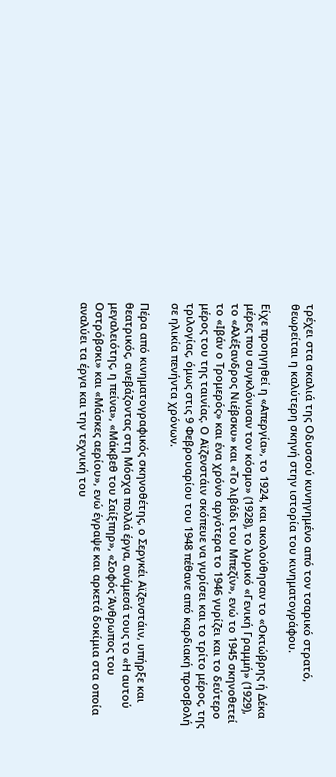τρέχει στα σκαλιά της Οδυσσού κυνηγημένο από τον τσαρικό στρατό, θεωρείται η καλύτερη σκηνή στην ιστορία του κινηματογράφου.

Είχε προηγηθεί η «Απεργία», το 1924, και ακολούθησαν το «Οκτώβρης ή Δέκα μέρες που συγκλόνισαν τον κόσμο» (1928), το λυρικό «Γενική Γραμμή» (1929), το «Αλέξανδρος Νιέβσκυ» και «Το λιβάδι του Μπεζίν», ενώ το 1945 σκηνοθετεί το «Ιβάν ο Τρομερός» και ένα χρόνο αργότερα το 1946 γυρίζει και το δεύτερο μέρος του της ταινίας. Ο Αϊζενστάιν σκόπευε να γυρίσει και το τρίτο μέρος, της τριλογίας, όμως στις 9 Φεβρουαρίου του 1948 πέθανε από καρδιακή προσβολή σε ηλικία πενήντα χρόνων.

Πέρα από κινηματογραφικός σκηνοθέτης, ο Σεργκέι Αϊζενστάιν, υπήρξε και θεατρικός, ανεβάζοντας στη Μόσχα πολλά έργα, ανάμεσά τους το «Η αυτού μεγαλειότης, η πείνα», «Μάκβεθ του Σαίξπηρ», «Σοφός Άνθρωπος του Οστρόβσκι» και «Μάσκες αερίου», ενώ έγραψε και αρκετά δοκίμια στα οποία αναλύει τα έργα και την τεχνική του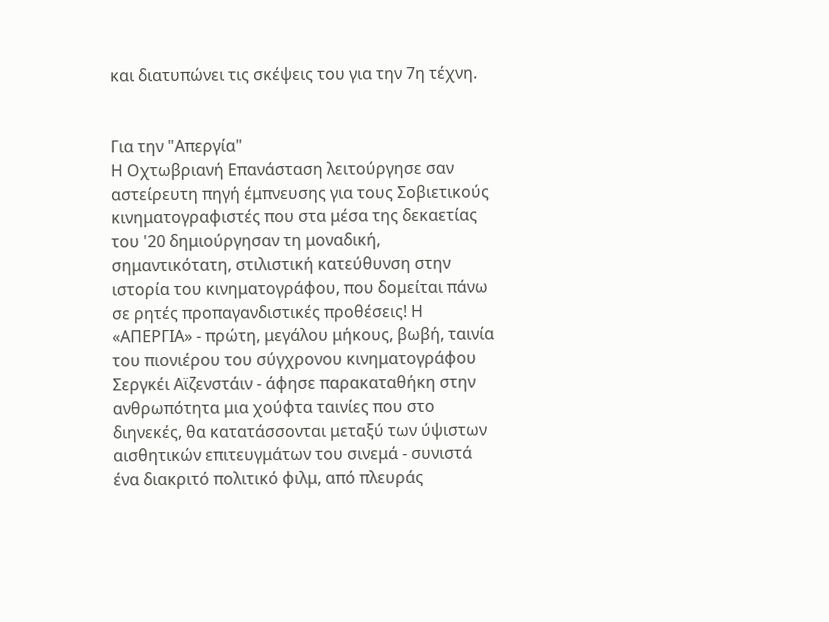και διατυπώνει τις σκέψεις του για την 7η τέχνη.


Για την "Απεργία"
Η Οχτωβριανή Επανάσταση λειτούργησε σαν αστείρευτη πηγή έμπνευσης για τους Σοβιετικούς κινηματογραφιστές που στα μέσα της δεκαετίας του '20 δημιούργησαν τη μοναδική, σημαντικότατη, στιλιστική κατεύθυνση στην ιστορία του κινηματογράφου, που δομείται πάνω σε ρητές προπαγανδιστικές προθέσεις! Η «ΑΠΕΡΓΙΑ» - πρώτη, μεγάλου μήκους, βωβή, ταινία του πιονιέρου του σύγχρονου κινηματογράφου Σεργκέι Αϊζενστάιν - άφησε παρακαταθήκη στην ανθρωπότητα μια χούφτα ταινίες που στο διηνεκές, θα κατατάσσονται μεταξύ των ύψιστων αισθητικών επιτευγμάτων του σινεμά - συνιστά ένα διακριτό πολιτικό φιλμ, από πλευράς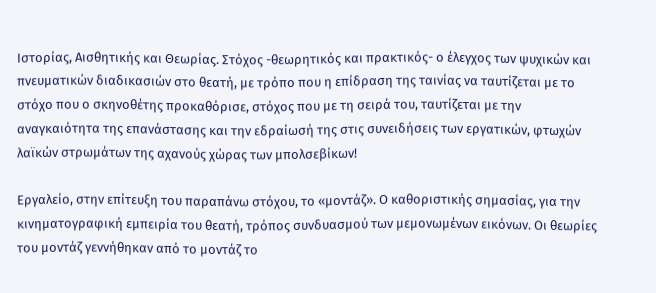Ιστορίας, Αισθητικής και Θεωρίας. Στόχος -θεωρητικός και πρακτικός- ο έλεγχος των ψυχικών και πνευματικών διαδικασιών στο θεατή, με τρόπο που η επίδραση της ταινίας να ταυτίζεται με το στόχο που ο σκηνοθέτης προκαθόρισε, στόχος που με τη σειρά του, ταυτίζεται με την αναγκαιότητα της επανάστασης και την εδραίωσή της στις συνειδήσεις των εργατικών, φτωχών λαϊκών στρωμάτων της αχανούς χώρας των μπολσεβίκων!

Εργαλείο, στην επίτευξη του παραπάνω στόχου, το «μοντάζ». Ο καθοριστικής σημασίας, για την κινηματογραφική εμπειρία του θεατή, τρόπος συνδυασμού των μεμονωμένων εικόνων. Οι θεωρίες του μοντάζ γεννήθηκαν από το μοντάζ το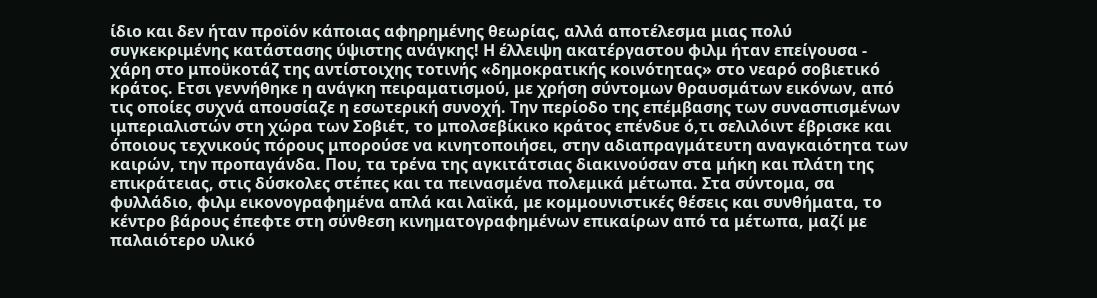ίδιο και δεν ήταν προϊόν κάποιας αφηρημένης θεωρίας, αλλά αποτέλεσμα μιας πολύ συγκεκριμένης κατάστασης ύψιστης ανάγκης! Η έλλειψη ακατέργαστου φιλμ ήταν επείγουσα - χάρη στο μποϋκοτάζ της αντίστοιχης τοτινής «δημοκρατικής κοινότητας» στο νεαρό σοβιετικό κράτος. Ετσι γεννήθηκε η ανάγκη πειραματισμού, με χρήση σύντομων θραυσμάτων εικόνων, από τις οποίες συχνά απουσίαζε η εσωτερική συνοχή. Την περίοδο της επέμβασης των συνασπισμένων ιμπεριαλιστών στη χώρα των Σοβιέτ, το μπολσεβίκικο κράτος επένδυε ό,τι σελιλόιντ έβρισκε και όποιους τεχνικούς πόρους μπορούσε να κινητοποιήσει, στην αδιαπραγμάτευτη αναγκαιότητα των καιρών, την προπαγάνδα. Που, τα τρένα της αγκιτάτσιας διακινούσαν στα μήκη και πλάτη της επικράτειας, στις δύσκολες στέπες και τα πεινασμένα πολεμικά μέτωπα. Στα σύντομα, σα φυλλάδιο, φιλμ εικονογραφημένα απλά και λαϊκά, με κομμουνιστικές θέσεις και συνθήματα, το κέντρο βάρους έπεφτε στη σύνθεση κινηματογραφημένων επικαίρων από τα μέτωπα, μαζί με παλαιότερο υλικό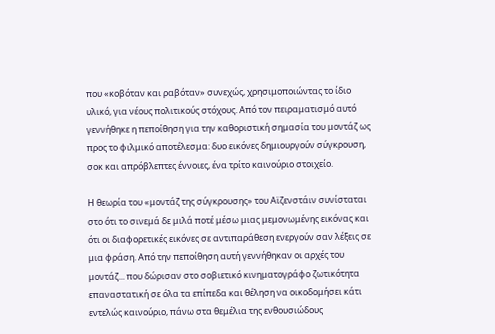που «κοβόταν και ραβόταν» συνεχώς, χρησιμοποιώντας το ίδιο υλικό, για νέους πολιτικούς στόχους. Από τον πειραματισμό αυτό γεννήθηκε η πεποίθηση για την καθοριστική σημασία του μοντάζ ως προς το φιλμικό αποτέλεσμα: δυο εικόνες δημιουργούν σύγκρουση, σοκ και απρόβλεπτες έννοιες, ένα τρίτο καινούριο στοιχείο.

Η θεωρία του «μοντάζ της σύγκρουσης» του Αϊζενστάιν συνίσταται στο ότι το σινεμά δε μιλά ποτέ μέσω μιας μεμονωμένης εικόνας και ότι οι διαφορετικές εικόνες σε αντιπαράθεση ενεργούν σαν λέξεις σε μια φράση. Από την πεποίθηση αυτή γεννήθηκαν οι αρχές του μοντάζ... που δώρισαν στο σοβιετικό κινηματογράφο ζωτικότητα επαναστατική σε όλα τα επίπεδα και θέληση να οικοδομήσει κάτι εντελώς καινούριο, πάνω στα θεμέλια της ενθουσιώδους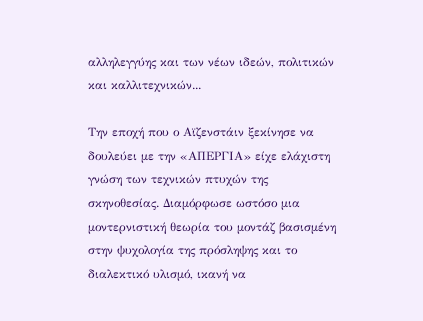αλληλεγγύης και των νέων ιδεών, πολιτικών και καλλιτεχνικών...

Την εποχή που ο Αϊζενστάιν ξεκίνησε να δουλεύει με την «ΑΠΕΡΓΙΑ» είχε ελάχιστη γνώση των τεχνικών πτυχών της σκηνοθεσίας. Διαμόρφωσε ωστόσο μια μοντερνιστική θεωρία του μοντάζ βασισμένη στην ψυχολογία της πρόσληψης και το διαλεκτικό υλισμό, ικανή να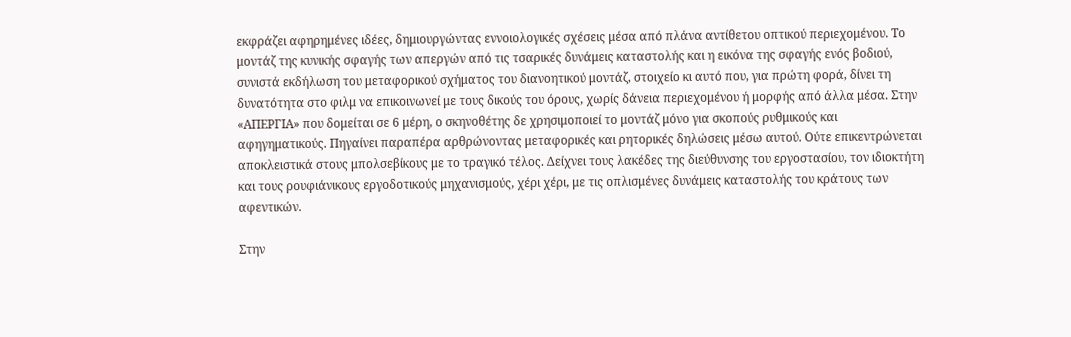εκφράζει αφηρημένες ιδέες, δημιουργώντας εννοιολογικές σχέσεις μέσα από πλάνα αντίθετου οπτικού περιεχομένου. Το μοντάζ της κυνικής σφαγής των απεργών από τις τσαρικές δυνάμεις καταστολής και η εικόνα της σφαγής ενός βοδιού, συνιστά εκδήλωση του μεταφορικού σχήματος του διανοητικού μοντάζ, στοιχείο κι αυτό που, για πρώτη φορά, δίνει τη δυνατότητα στο φιλμ να επικοινωνεί με τους δικούς του όρους, χωρίς δάνεια περιεχομένου ή μορφής από άλλα μέσα. Στην «ΑΠΕΡΓΙΑ» που δομείται σε 6 μέρη, ο σκηνοθέτης δε χρησιμοποιεί το μοντάζ μόνο για σκοπούς ρυθμικούς και αφηγηματικούς. Πηγαίνει παραπέρα αρθρώνοντας μεταφορικές και ρητορικές δηλώσεις μέσω αυτού. Ούτε επικεντρώνεται αποκλειστικά στους μπολσεβίκους με το τραγικό τέλος. Δείχνει τους λακέδες της διεύθυνσης του εργοστασίου, τον ιδιοκτήτη και τους ρουφιάνικους εργοδοτικούς μηχανισμούς, χέρι χέρι, με τις οπλισμένες δυνάμεις καταστολής του κράτους των αφεντικών.

Στην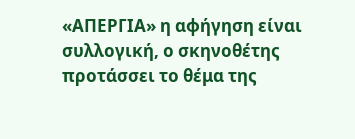«ΑΠΕΡΓΙΑ» η αφήγηση είναι συλλογική, ο σκηνοθέτης προτάσσει το θέμα της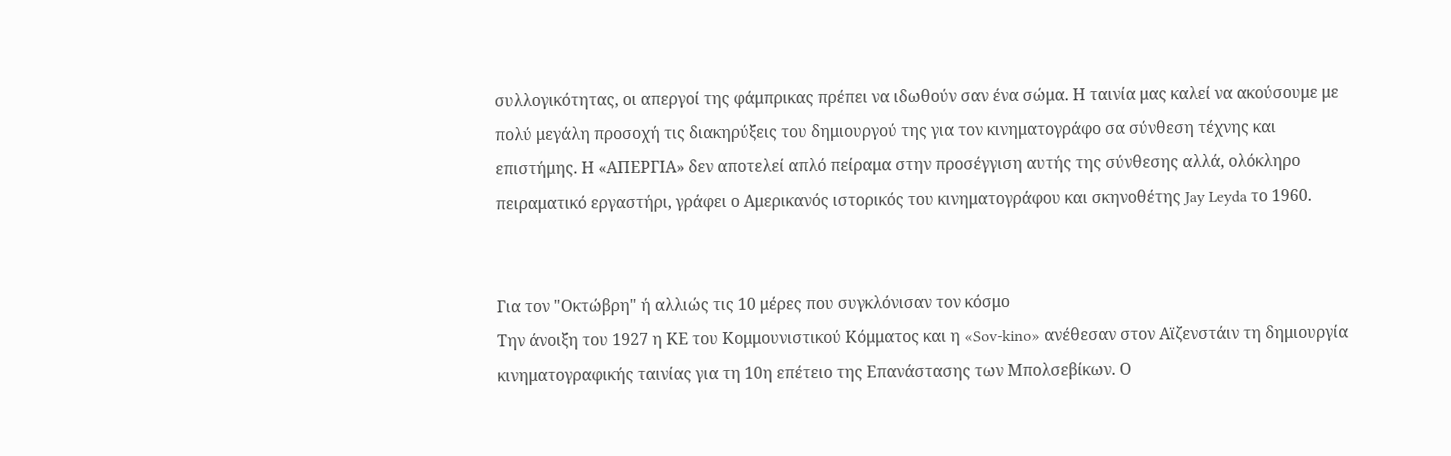συλλογικότητας, οι απεργοί της φάμπρικας πρέπει να ιδωθούν σαν ένα σώμα. Η ταινία μας καλεί να ακούσουμε με πολύ μεγάλη προσοχή τις διακηρύξεις του δημιουργού της για τον κινηματογράφο σα σύνθεση τέχνης και επιστήμης. Η «ΑΠΕΡΓΙΑ» δεν αποτελεί απλό πείραμα στην προσέγγιση αυτής της σύνθεσης αλλά, ολόκληρο πειραματικό εργαστήρι, γράφει ο Αμερικανός ιστορικός του κινηματογράφου και σκηνοθέτης Jay Leyda το 1960.


Για τον "Οκτώβρη" ή αλλιώς τις 10 μέρες που συγκλόνισαν τον κόσμο
Την άνοιξη του 1927 η ΚΕ του Κομμουνιστικού Κόμματος και η «Sov-kino» ανέθεσαν στον Αϊζενστάιν τη δημιουργία κινηματογραφικής ταινίας για τη 10η επέτειο της Επανάστασης των Μπολσεβίκων. Ο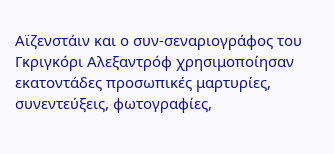Αϊζενστάιν και ο συν-σεναριογράφος του Γκριγκόρι Αλεξαντρόφ χρησιμοποίησαν εκατοντάδες προσωπικές μαρτυρίες, συνεντεύξεις, φωτογραφίες,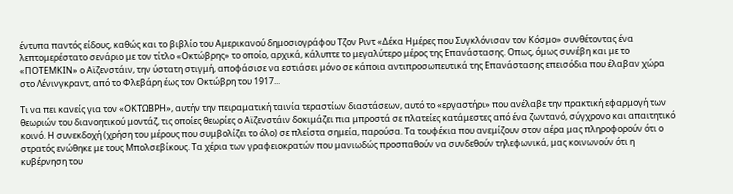έντυπα παντός είδους, καθώς και το βιβλίο του Αμερικανού δημοσιογράφου Τζον Ριντ «Δέκα Ημέρες που Συγκλόνισαν τον Κόσμο» συνθέτοντας ένα λεπτομερέστατο σενάριο με τον τίτλο «Οκτώβρης» το οποίο, αρχικά, κάλυπτε το μεγαλύτερο μέρος της Επανάστασης. Οπως, όμως συνέβη και με το «ΠΟΤΕΜΚΙΝ» ο Αϊζενστάιν, την ύστατη στιγμή, αποφάσισε να εστιάσει μόνο σε κάποια αντιπροσωπευτικά της Επανάστασης επεισόδια που έλαβαν χώρα στο Λένινγκραντ, από το Φλεβάρη έως τον Οκτώβρη του 1917...

Τι να πει κανείς για τον «ΟΚΤΩΒΡΗ», αυτήν την πειραματική ταινία τεραστίων διαστάσεων, αυτό το «εργαστήρι» που ανέλαβε την πρακτική εφαρμογή των θεωριών του διανοητικού μοντάζ, τις οποίες θεωρίες ο Αϊζενστάιν δοκιμάζει πια μπροστά σε πλατείες κατάμεστες από ένα ζωντανό, σύγχρονο και απαιτητικό κοινό. Η συνεκδοχή (χρήση του μέρους που συμβολίζει το όλο) σε πλείστα σημεία, παρούσα. Τα τουφέκια που ανεμίζουν στον αέρα μας πληροφορούν ότι ο στρατός ενώθηκε με τους Μπολσεβίκους. Τα χέρια των γραφειοκρατών που μανιωδώς προσπαθούν να συνδεθούν τηλεφωνικά, μας κοινωνούν ότι η κυβέρνηση του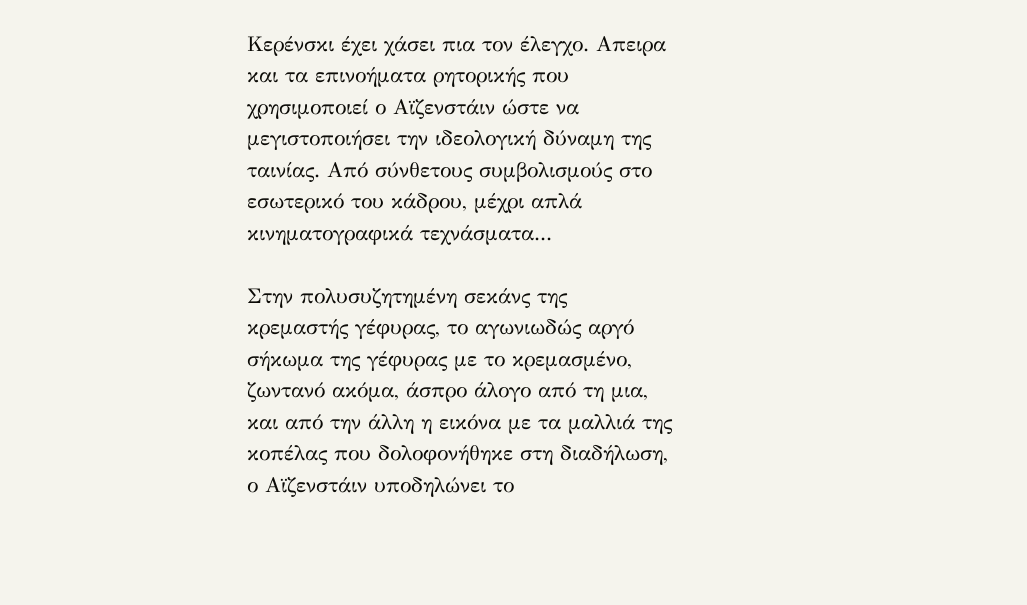Κερένσκι έχει χάσει πια τον έλεγχο. Απειρα και τα επινοήματα ρητορικής που χρησιμοποιεί ο Αϊζενστάιν ώστε να μεγιστοποιήσει την ιδεολογική δύναμη της ταινίας. Από σύνθετους συμβολισμούς στο εσωτερικό του κάδρου, μέχρι απλά κινηματογραφικά τεχνάσματα...

Στην πολυσυζητημένη σεκάνς της κρεμαστής γέφυρας, το αγωνιωδώς αργό σήκωμα της γέφυρας με το κρεμασμένο, ζωντανό ακόμα, άσπρο άλογο από τη μια, και από την άλλη η εικόνα με τα μαλλιά της κοπέλας που δολοφονήθηκε στη διαδήλωση, ο Αϊζενστάιν υποδηλώνει το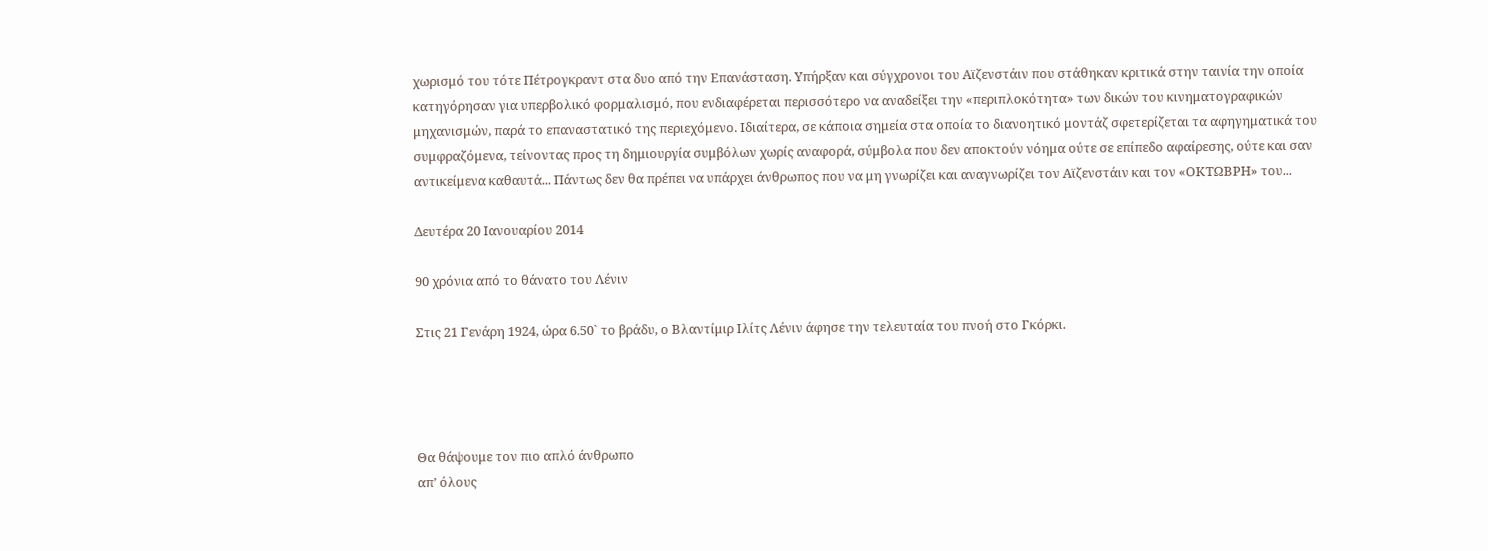χωρισμό του τότε Πέτρογκραντ στα δυο από την Επανάσταση. Υπήρξαν και σύγχρονοι του Αϊζενστάιν που στάθηκαν κριτικά στην ταινία την οποία κατηγόρησαν για υπερβολικό φορμαλισμό, που ενδιαφέρεται περισσότερο να αναδείξει την «περιπλοκότητα» των δικών του κινηματογραφικών μηχανισμών, παρά το επαναστατικό της περιεχόμενο. Ιδιαίτερα, σε κάποια σημεία στα οποία το διανοητικό μοντάζ σφετερίζεται τα αφηγηματικά του συμφραζόμενα, τείνοντας προς τη δημιουργία συμβόλων χωρίς αναφορά, σύμβολα που δεν αποκτούν νόημα ούτε σε επίπεδο αφαίρεσης, ούτε και σαν αντικείμενα καθαυτά... Πάντως δεν θα πρέπει να υπάρχει άνθρωπος που να μη γνωρίζει και αναγνωρίζει τον Αϊζενστάιν και τον «ΟΚΤΩΒΡΗ» του...

Δευτέρα 20 Ιανουαρίου 2014

90 χρόνια από το θάνατο του Λένιν

Στις 21 Γενάρη 1924, ώρα 6.50` το βράδυ, ο Βλαντίμιρ Ιλίτς Λένιν άφησε την τελευταία του πνοή στο Γκόρκι.




Θα θάψουμε τον πιο απλό άνθρωπο
απ’ όλους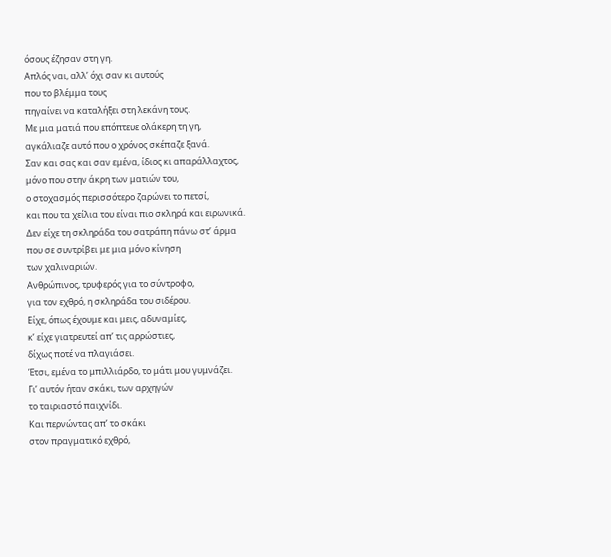όσους έζησαν στη γη.
Απλός ναι, αλλ’ όχι σαν κι αυτούς
που το βλέμμα τους
πηγαίνει να καταλήξει στη λεκάνη τους.
Με μια ματιά που επόπτευε ολάκερη τη γη,
αγκάλιαζε αυτό που ο χρόνος σκέπαζε ξανά.
Σαν και σας και σαν εμένα, ίδιος κι απαράλλαχτος,
μόνο που στην άκρη των ματιών του,
ο στοχασμός περισσότερο ζαρώνει το πετσί,
και που τα χείλια του είναι πιο σκληρά και ειρωνικά.
Δεν είχε τη σκληράδα του σατράπη πάνω στ’ άρμα
που σε συντρίβει με μια μόνο κίνηση
των χαλιναριών.
Ανθρώπινος, τρυφερός για το σύντροφο,
για τον εχθρό, η σκληράδα του σιδέρου.
Είχε, όπως έχουμε και μεις, αδυναμίες,
κ’ είχε γιατρευτεί απ’ τις αρρώστιες,
δίχως ποτέ να πλαγιάσει.
Έτσι, εμένα το μπιλλιάρδο, το μάτι μου γυμνάζει.
Γι’ αυτόν ήταν σκάκι, των αρχηγών
το ταιριαστό παιχνίδι.
Και περνώντας απ’ το σκάκι
στον πραγματικό εχθρό,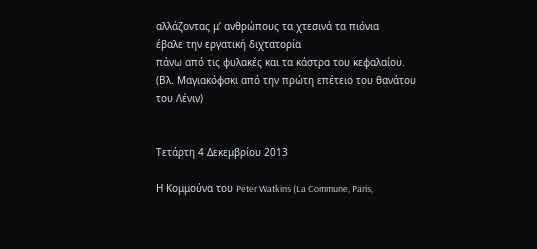αλλάζοντας μ’ ανθρώπους τα χτεσινά τα πιόνια
έβαλε την εργατική διχτατορία
πάνω από τις φυλακές και τα κάστρα του κεφαλαίου.
(Βλ. Μαγιακόφσκι από την πρώτη επέτειο του θανάτου του Λένιν)


Τετάρτη 4 Δεκεμβρίου 2013

Η Κομμούνα του Peter Watkins (La Commune, Paris,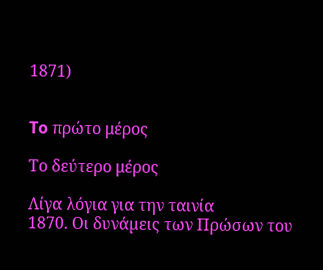1871)


To πρώτο μέρος

Το δεύτερο μέρος

Λίγα λόγια για την ταινία
1870. Οι δυνάµεις των Πρώσων του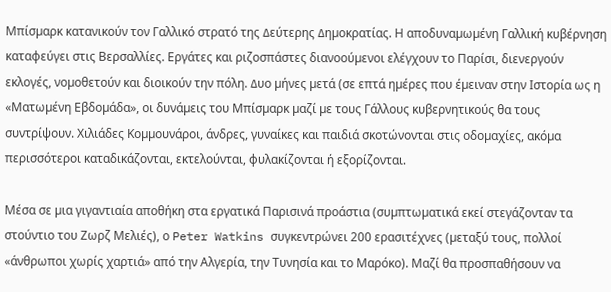Μπίσµαρκ κατανικούν τον Γαλλικό στρατό της ∆εύτερης ∆ηµοκρατίας. Η αποδυναµωµένη Γαλλική κυβέρνηση καταφεύγει στις Βερσαλλίες. Εργάτες και ριζοσπάστες διανοούµενοι ελέγχουν το Παρίσι, διενεργούν εκλογές, νοµοθετούν και διοικούν την πόλη. ∆υο µήνες µετά (σε επτά ηµέρες που έµειναν στην Ιστορία ως η «Ματωµένη Εβδοµάδα», οι δυνάµεις του Μπίσµαρκ µαζί µε τους Γάλλους κυβερνητικούς θα τους συντρίψουν. Χιλιάδες Κοµµουνάροι, άνδρες, γυναίκες και παιδιά σκοτώνονται στις οδοµαχίες, ακόµα περισσότεροι καταδικάζονται, εκτελούνται, φυλακίζονται ή εξορίζονται.

Μέσα σε µια γιγαντιαία αποθήκη στα εργατικά Παρισινά προάστια (συµπτωµατικά εκεί στεγάζονταν τα στούντιο του Ζωρζ Μελιές), ο Peter Watkins συγκεντρώνει 200 ερασιτέχνες (µεταξύ τους, πολλοί «άνθρωποι χωρίς χαρτιά» από την Αλγερία, την Τυνησία και το Μαρόκο). Μαζί θα προσπαθήσουν να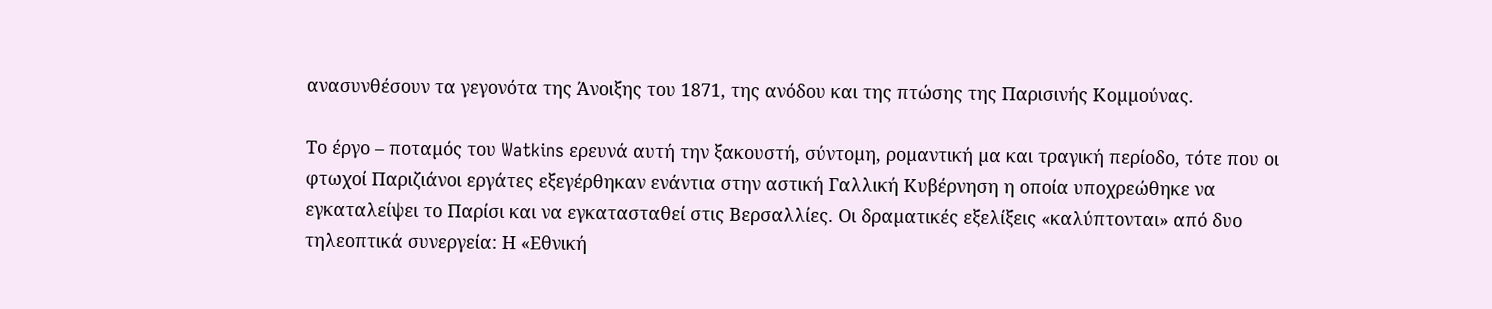ανασυνθέσουν τα γεγονότα της Άνοιξης του 1871, της ανόδου και της πτώσης της Παρισινής Κοµµούνας.

Το έργο – ποταµός του Watkins ερευνά αυτή την ξακουστή, σύντοµη, ροµαντική µα και τραγική περίοδο, τότε που οι φτωχοί Παριζιάνοι εργάτες εξεγέρθηκαν ενάντια στην αστική Γαλλική Κυβέρνηση η οποία υποχρεώθηκε να εγκαταλείψει το Παρίσι και να εγκατασταθεί στις Βερσαλλίες. Οι δραµατικές εξελίξεις «καλύπτονται» από δυο τηλεοπτικά συνεργεία: Η «Εθνική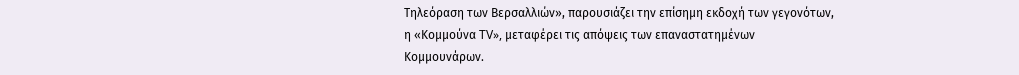Τηλεόραση των Βερσαλλιών», παρουσιάζει την επίσηµη εκδοχή των γεγονότων, η «Κοµµούνα TV», µεταφέρει τις απόψεις των επαναστατηµένων Κοµµουνάρων.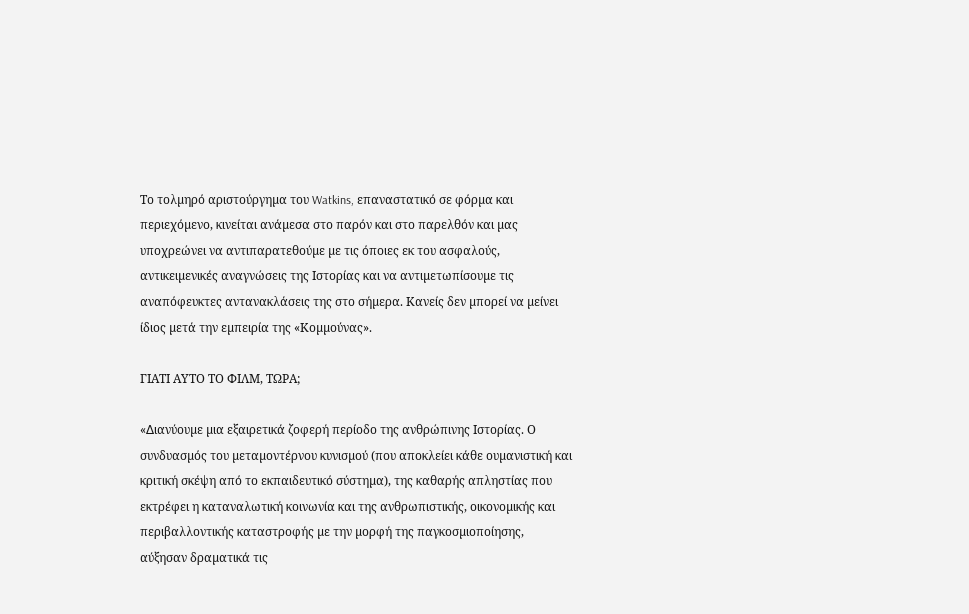Το τολµηρό αριστούργηµα του Watkins, επαναστατικό σε φόρµα και περιεχόµενο, κινείται ανάµεσα στο παρόν και στο παρελθόν και µας υποχρεώνει να αντιπαρατεθούµε µε τις όποιες εκ του ασφαλούς, αντικειµενικές αναγνώσεις της Ιστορίας και να αντιµετωπίσουµε τις αναπόφευκτες αντανακλάσεις της στο σήµερα. Κανείς δεν µπορεί να µείνει ίδιος µετά την εµπειρία της «Κοµµούνας».

ΓΙΑΤΙ ΑΥΤΟ ΤΟ ΦΙΛΜ, ΤΩΡΑ;

«∆ιανύουµε µια εξαιρετικά ζοφερή περίοδο της ανθρώπινης Ιστορίας. Ο συνδυασµός του µεταµοντέρνου κυνισµού (που αποκλείει κάθε ουµανιστική και κριτική σκέψη από το εκπαιδευτικό σύστηµα), της καθαρής απληστίας που εκτρέφει η καταναλωτική κοινωνία και της ανθρωπιστικής, οικονοµικής και περιβαλλοντικής καταστροφής µε την µορφή της παγκοσµιοποίησης, αύξησαν δραµατικά τις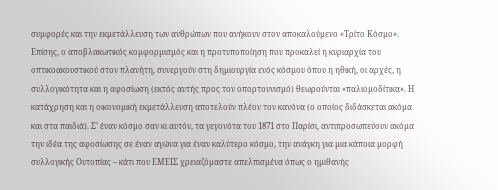συµφορές και την εκµετάλλευση των ανθρώπων που ανήκουν στον αποκαλούµενο «Τρίτο Κόσµο». Επίσης, ο αποβλακωτικός κοµφορµισµός και η προτυποποίηση που προκαλεί η κυριαρχία του οπτικοακουστικού στον πλανήτη, συνεργούν στη δηµιουργία ενός κόσµου όπου η ηθική, οι αρχές, η συλλογικότητα και η αφοσίωση (εκτός αυτής προς τον οπορτουνισµό) θεωρούνται «παλιοµοδίτικα». Η κατάχρηση και η οικονοµική εκµετάλλευση αποτελούν πλέον τον κανόνα (ο οποίος διδάσκεται ακόµα και στα παιδιά). Σ’ έναν κόσµο σαν κι αυτόν, τα γεγονότα του 1871 στο Παρίσι, αντιπροσωπεύουν ακόµα την ιδέα της αφοσίωσης σε έναν αγώνα για έναν καλύτερο κόσµο, την ανάγκη για µια κάποια µορφή συλλογικής Ουτοπίας – κάτι που ΕΜΕΙΣ χρειαζόµαστε απελπισµένα όπως ο ηµιθανής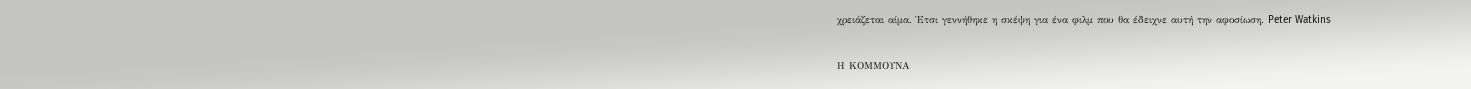χρειάζεται αίµα. Έτσι γεννήθηκε η σκέψη για ένα φιλµ που θα έδειχνε αυτή την αφοσίωση. Peter Watkins

Η ΚΟΜΜΟΥΝΑ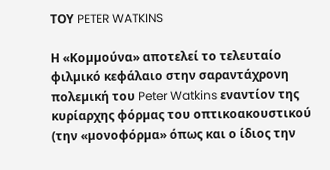ΤΟΥ PETER WATKINS

Η «Κοµµούνα» αποτελεί το τελευταίο φιλµικό κεφάλαιο στην σαραντάχρονη πολεµική του Peter Watkins εναντίον της κυρίαρχης φόρµας του οπτικοακουστικού (την «µονοφόρµα» όπως και ο ίδιος την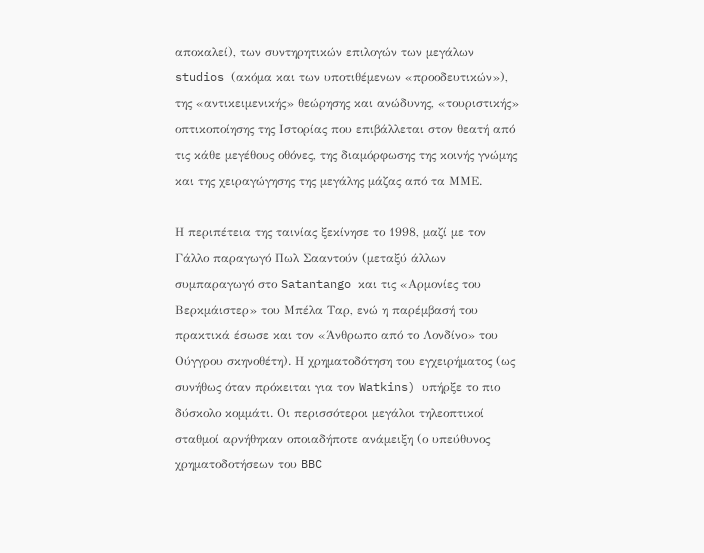αποκαλεί), των συντηρητικών επιλογών των µεγάλων studios (ακόµα και των υποτιθέµενων «προοδευτικών»), της «αντικειµενικής» θεώρησης και ανώδυνης, «τουριστικής» οπτικοποίησης της Ιστορίας που επιβάλλεται στον θεατή από τις κάθε µεγέθους οθόνες, της διαµόρφωσης της κοινής γνώµης και της χειραγώγησης της µεγάλης µάζας από τα ΜΜΕ.

Η περιπέτεια της ταινίας ξεκίνησε το 1998, µαζί µε τον Γάλλο παραγωγό Πωλ Σααντούν (µεταξύ άλλων συµπαραγωγό στο Satantango και τις «Αρµονίες του Βερκµάιστερ» του Μπέλα Ταρ, ενώ η παρέµβασή του πρακτικά έσωσε και τον «Άνθρωπο από το Λονδίνο» του Ούγγρου σκηνοθέτη). Η χρηµατοδότηση του εγχειρήµατος (ως συνήθως όταν πρόκειται για τον Watkins) υπήρξε το πιο δύσκολο κοµµάτι. Οι περισσότεροι µεγάλοι τηλεοπτικοί σταθµοί αρνήθηκαν οποιαδήποτε ανάµειξη (ο υπεύθυνος χρηµατοδοτήσεων του BBC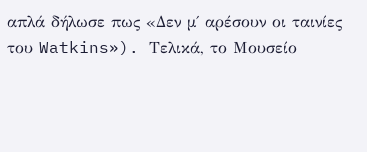απλά δήλωσε πως «∆εν µ΄ αρέσουν οι ταινίες του Watkins»). Τελικά, το Μουσείο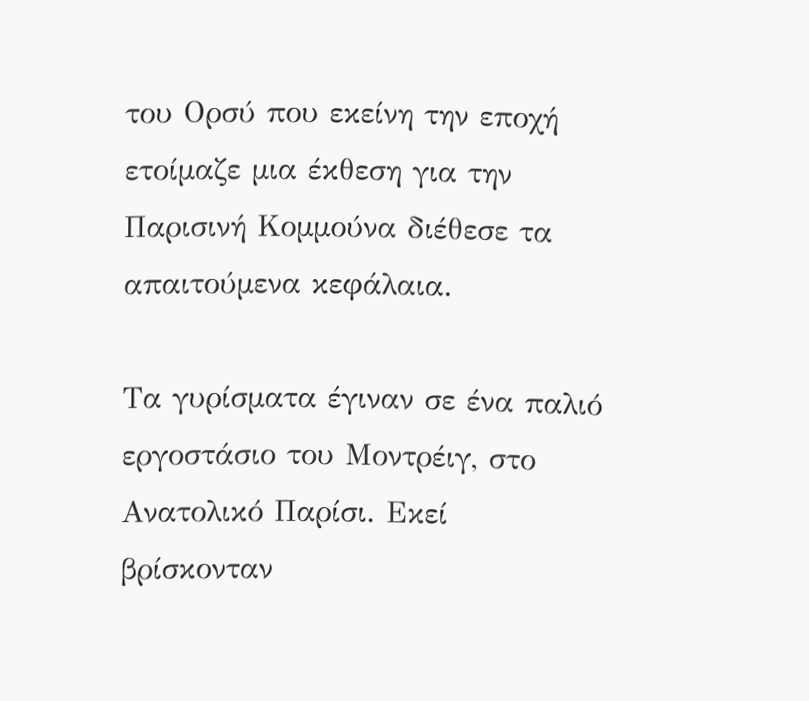του Ορσύ που εκείνη την εποχή ετοίµαζε µια έκθεση για την Παρισινή Κοµµούνα διέθεσε τα απαιτούµενα κεφάλαια.

Τα γυρίσµατα έγιναν σε ένα παλιό εργοστάσιο του Μοντρέιγ, στο Ανατολικό Παρίσι. Εκεί βρίσκονταν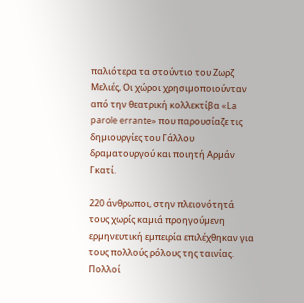παλιότερα τα στούντιο του Ζωρζ Μελιές, Οι χώροι χρησιµοποιούνταν από την θεατρική κολλεκτίβα «La parole errante» που παρουσίαζε τις δηµιουργίες του Γάλλου δραµατουργού και ποιητή Αρµάν Γκατί.

220 άνθρωποι, στην πλειονότητά τους χωρίς καµιά προηγούµενη ερµηνευτική εµπειρία επιλέχθηκαν για τους πολλούς ρόλους της ταινίας. Πολλοί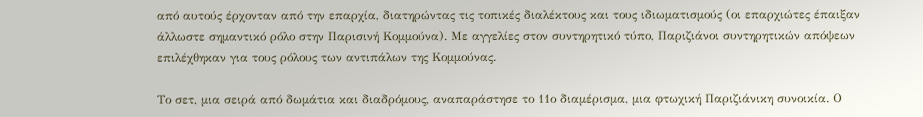από αυτούς έρχονταν από την επαρχία, διατηρώντας τις τοπικές διαλέκτους και τους ιδιωµατισµούς (οι επαρχιώτες έπαιξαν άλλωστε σηµαντικό ρόλο στην Παρισινή Κοµµούνα). Με αγγελίες στον συντηρητικό τύπο, Παριζιάνοι συντηρητικών απόψεων επιλέχθηκαν για τους ρόλους των αντιπάλων της Κοµµούνας.

Το σετ, µια σειρά από δωµάτια και διαδρόµους, αναπαράστησε το 11ο διαµέρισµα, µια φτωχική Παριζιάνικη συνοικία. Ο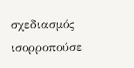σχεδιασµός ισορροπούσε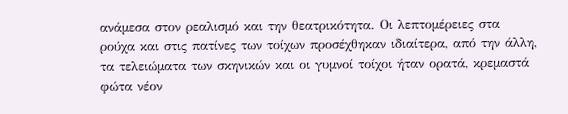ανάµεσα στον ρεαλισµό και την θεατρικότητα. Οι λεπτοµέρειες στα ρούχα και στις πατίνες των τοίχων προσέχθηκαν ιδιαίτερα, από την άλλη, τα τελειώµατα των σκηνικών και οι γυµνοί τοίχοι ήταν ορατά, κρεµαστά φώτα νέον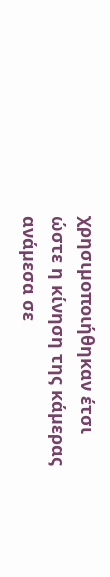χρησιµοποιήθηκαν έτσι ώστε η κίνηση της κάµερας ανάµεσα σε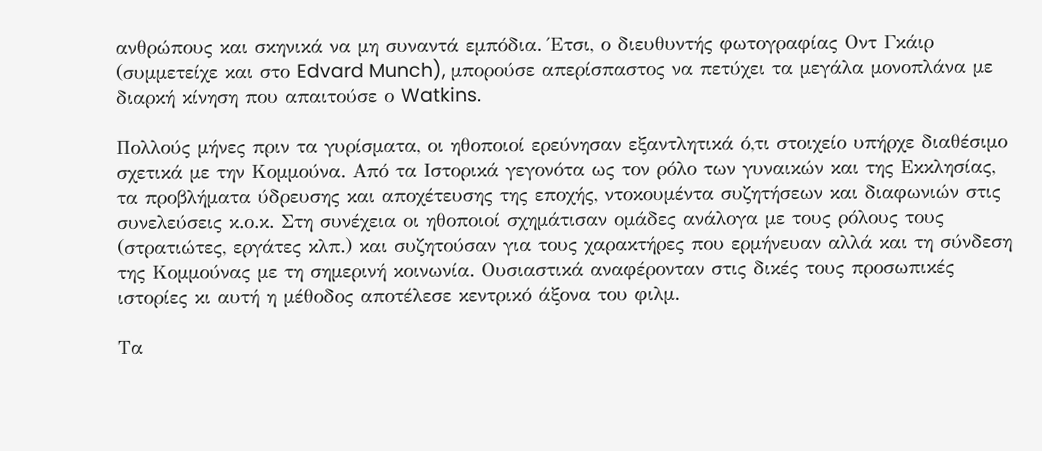ανθρώπους και σκηνικά να µη συναντά εµπόδια. Έτσι, ο διευθυντής φωτογραφίας Οντ Γκάιρ (συµµετείχε και στο Edvard Munch), µπορούσε απερίσπαστος να πετύχει τα µεγάλα µονοπλάνα µε διαρκή κίνηση που απαιτούσε ο Watkins.

Πολλούς µήνες πριν τα γυρίσµατα, οι ηθοποιοί ερεύνησαν εξαντλητικά ό,τι στοιχείο υπήρχε διαθέσιµο σχετικά µε την Κοµµούνα. Από τα Ιστορικά γεγονότα ως τον ρόλο των γυναικών και της Εκκλησίας, τα προβλήµατα ύδρευσης και αποχέτευσης της εποχής, ντοκουµέντα συζητήσεων και διαφωνιών στις συνελεύσεις κ.ο.κ. Στη συνέχεια οι ηθοποιοί σχηµάτισαν οµάδες ανάλογα µε τους ρόλους τους (στρατιώτες, εργάτες κλπ.) και συζητούσαν για τους χαρακτήρες που ερµήνευαν αλλά και τη σύνδεση της Κοµµούνας µε τη σηµερινή κοινωνία. Ουσιαστικά αναφέρονταν στις δικές τους προσωπικές ιστορίες κι αυτή η µέθοδος αποτέλεσε κεντρικό άξονα του φιλµ.

Τα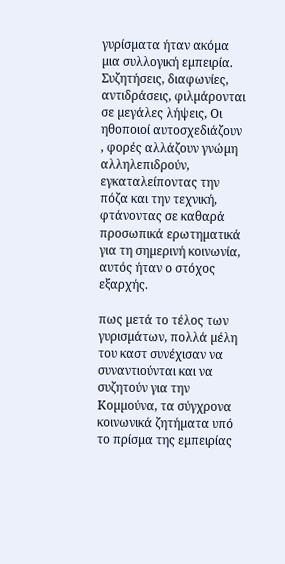γυρίσµατα ήταν ακόµα µια συλλογική εµπειρία. Συζητήσεις, διαφωνίες, αντιδράσεις, φιλµάρονται σε µεγάλες λήψεις, Οι ηθοποιοί αυτοσχεδιάζουν , φορές αλλάζουν γνώµη αλληλεπιδρούν, εγκαταλείποντας την πόζα και την τεχνική, φτάνοντας σε καθαρά προσωπικά ερωτηµατικά για τη σηµερινή κοινωνία, αυτός ήταν ο στόχος εξαρχής.

πως µετά το τέλος των γυρισµάτων, πολλά µέλη του καστ συνέχισαν να συναντιούνται και να συζητούν για την Κοµµούνα, τα σύγχρονα κοινωνικά ζητήµατα υπό το πρίσµα της εµπειρίας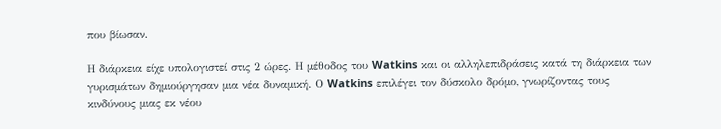που βίωσαν.

Η διάρκεια είχε υπολογιστεί στις 2 ώρες. Η µέθοδος του Watkins και οι αλληλεπιδράσεις κατά τη διάρκεια των γυρισµάτων δηµιούργησαν µια νέα δυναµική. Ο Watkins επιλέγει τον δύσκολο δρόµο, γνωρίζοντας τους κινδύνους µιας εκ νέου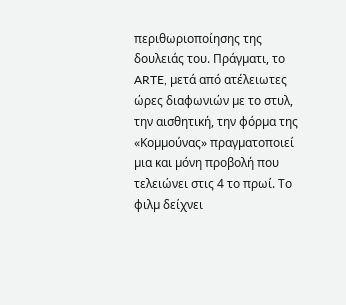περιθωριοποίησης της δουλειάς του. Πράγµατι, το ARTE, µετά από ατέλειωτες ώρες διαφωνιών µε το στυλ, την αισθητική, την φόρµα της «Κοµµούνας» πραγµατοποιεί µια και µόνη προβολή που τελειώνει στις 4 το πρωί. Το φιλµ δείχνει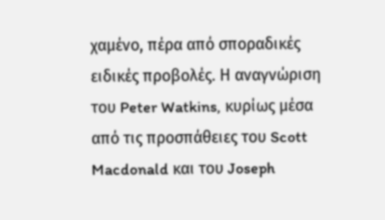χαµένο, πέρα από σποραδικές ειδικές προβολές. Η αναγνώριση του Peter Watkins, κυρίως µέσα από τις προσπάθειες του Scott Macdonald και του Joseph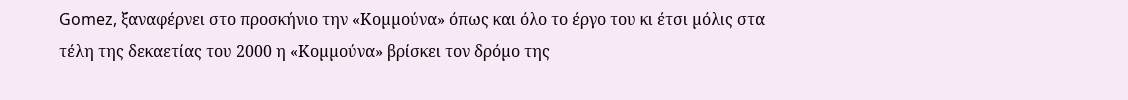Gomez, ξαναφέρνει στο προσκήνιο την «Κοµµούνα» όπως και όλο το έργο του κι έτσι µόλις στα τέλη της δεκαετίας του 2000 η «Κοµµούνα» βρίσκει τον δρόµο της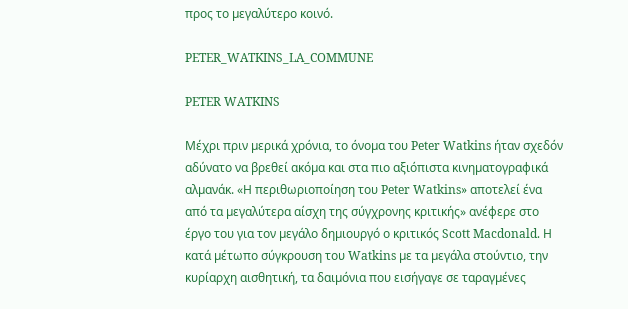προς το µεγαλύτερο κοινό.

PETER_WATKINS_LA_COMMUNE

PETER WATKINS

Μέχρι πριν µερικά χρόνια, το όνοµα του Peter Watkins ήταν σχεδόν αδύνατο να βρεθεί ακόµα και στα πιο αξιόπιστα κινηµατογραφικά αλµανάκ. «Η περιθωριοποίηση του Peter Watkins» αποτελεί ένα από τα µεγαλύτερα αίσχη της σύγχρονης κριτικής» ανέφερε στο έργο του για τον µεγάλο δηµιουργό ο κριτικός Scott Macdonald. Η κατά µέτωπο σύγκρουση του Watkins µε τα µεγάλα στούντιο, την κυρίαρχη αισθητική, τα δαιµόνια που εισήγαγε σε ταραγµένες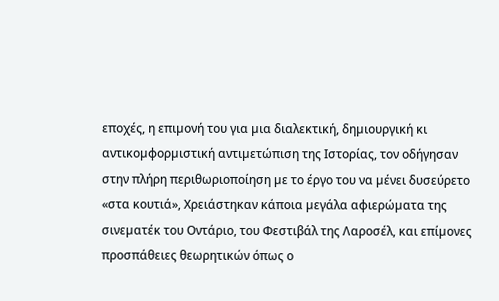εποχές, η επιµονή του για µια διαλεκτική, δηµιουργική κι αντικοµφορµιστική αντιµετώπιση της Ιστορίας, τον οδήγησαν στην πλήρη περιθωριοποίηση µε το έργο του να µένει δυσεύρετο «στα κουτιά», Χρειάστηκαν κάποια µεγάλα αφιερώµατα της σινεµατέκ του Οντάριο, του Φεστιβάλ της Λαροσέλ, και επίµονες προσπάθειες θεωρητικών όπως ο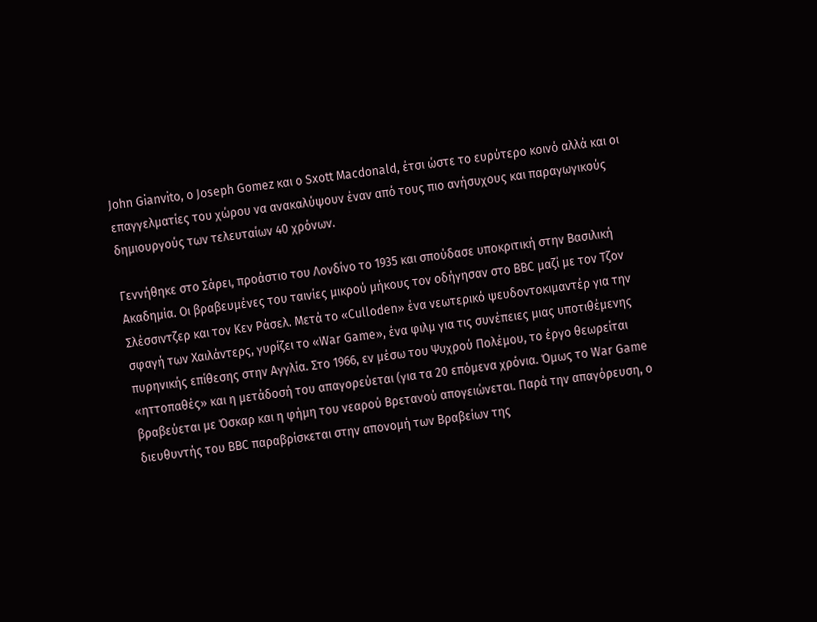John Gianvito, ο Joseph Gomez και ο Sxott Macdonald, έτσι ώστε το ευρύτερο κοινό αλλά και οι επαγγελµατίες του χώρου να ανακαλύψουν έναν από τους πιο ανήσυχους και παραγωγικούς δηµιουργούς των τελευταίων 40 χρόνων.

Γεννήθηκε στο Σάρει, προάστιο του Λονδίνο το 1935 και σπούδασε υποκριτική στην Βασιλική Ακαδηµία. Οι βραβευµένες του ταινίες µικρού µήκους τον οδήγησαν στο BBC µαζί µε τον Τζον Σλέσσιντζερ και τον Κεν Ράσελ. Μετά το «Culloden» ένα νεωτερικό ψευδοντοκιµαντέρ για την σφαγή των Χαιλάντερς, γυρίζει το «War Game», ένα φιλµ για τις συνέπειες µιας υποτιθέµενης πυρηνικής επίθεσης στην Αγγλία. Στο 1966, εν µέσω του Ψυχρού Πολέµου, το έργο θεωρείται «ηττοπαθές» και η µετάδοσή του απαγορεύεται (για τα 20 επόµενα χρόνια. Όµως το War Game βραβεύεται µε Όσκαρ και η φήµη του νεαρού Βρετανού απογειώνεται. Παρά την απαγόρευση, ο διευθυντής του BBC παραβρίσκεται στην απονοµή των Βραβείων της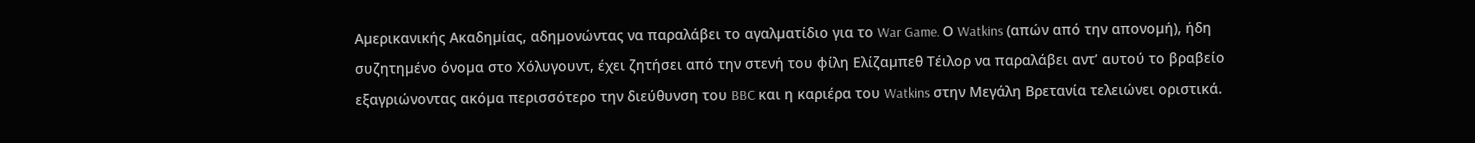Αµερικανικής Ακαδηµίας, αδηµονώντας να παραλάβει το αγαλµατίδιο για το War Game. Ο Watkins (απών από την απονοµή), ήδη συζητηµένο όνοµα στο Χόλυγουντ, έχει ζητήσει από την στενή του φίλη Ελίζαµπεθ Τέιλορ να παραλάβει αντ’ αυτού το βραβείο εξαγριώνοντας ακόµα περισσότερο την διεύθυνση του BBC και η καριέρα του Watkins στην Μεγάλη Βρετανία τελειώνει οριστικά.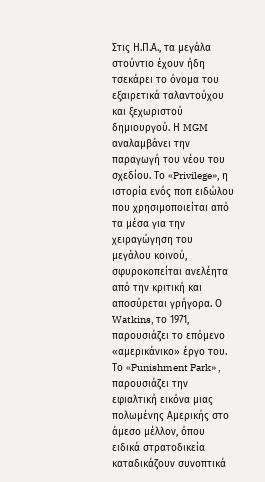Στις Η.Π.Α., τα µεγάλα στούντιο έχουν ήδη τσεκάρει το όνοµα του εξαιρετικά ταλαντούχου και ξεχωριστού δηµιουργού. Η MGM αναλαµβάνει την παραγωγή του νέου του σχεδίου. Το «Privilege», η ιστορία ενός ποπ ειδώλου που χρησιµοποιείται από τα µέσα για την χειραγώγηση του µεγάλου κοινού, σφυροκοπείται ανελέητα από την κριτική και αποσύρεται γρήγορα. Ο Watkins, το 1971, παρουσιάζει το επόµενο «αµερικάνικο» έργο του. Το «Punishment Park» , παρουσιάζει την εφιαλτική εικόνα µιας πολωµένης Αµερικής στο άµεσο µέλλον, όπου ειδικά στρατοδικεία καταδικάζουν συνοπτικά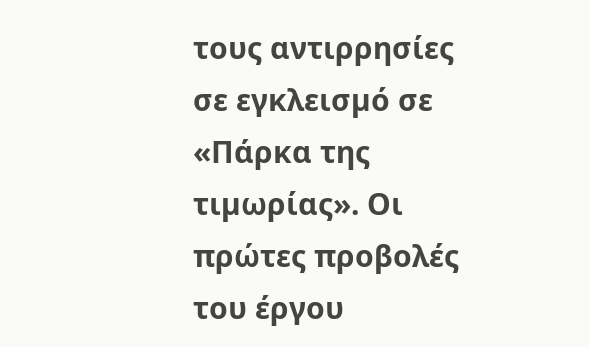τους αντιρρησίες σε εγκλεισµό σε «Πάρκα της τιµωρίας». Οι πρώτες προβολές του έργου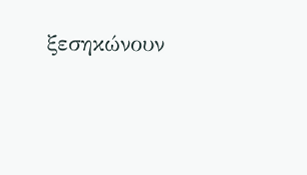ξεσηκώνουν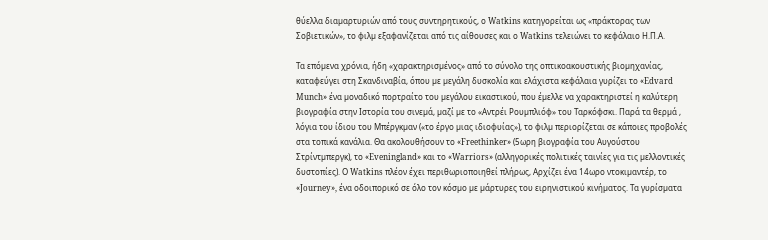θύελλα διαµαρτυριών από τους συντηρητικούς, ο Watkins κατηγορείται ως «πράκτορας των Σοβιετικών», το φιλµ εξαφανίζεται από τις αίθουσες και ο Watkins τελειώνει το κεφάλαιο Η.Π.Α.

Τα επόµενα χρόνια, ήδη «χαρακτηρισµένος» από το σύνολο της οπτικοακουστικής βιοµηχανίας, καταφεύγει στη Σκανδιναβία, όπου µε µεγάλη δυσκολία και ελάχιστα κεφάλαια γυρίζει το «Edvard Munch» ένα µοναδικό πορτραίτο του µεγάλου εικαστικού, που έµελλε να χαρακτηριστεί η καλύτερη βιογραφία στην Ιστορία του σινεµά, µαζί µε το «Αντρέι Ρουµπλιόφ» του Ταρκόφσκι. Παρά τα θερµά , λόγια του ίδιου του Μπέργκµαν («το έργο µιας ιδιοφυίας»), το φιλµ περιορίζεται σε κάποιες προβολές στα τοπικά κανάλια. Θα ακολουθήσουν το «Freethinker» (5ωρη βιογραφία του Αυγούστου Στρίντµπεργκ), το «Eveningland» και το «Warriors» (αλληγορικές πολιτικές ταινίες για τις µελλοντικές δυστοπίες). Ο Watkins πλέον έχει περιθωριοποιηθεί πλήρως, Αρχίζει ένα 14ωρο ντοκιµαντέρ, το «Journey», ένα οδοιπορικό σε όλο τον κόσµο µε µάρτυρες του ειρηνιστικού κινήµατος. Τα γυρίσµατα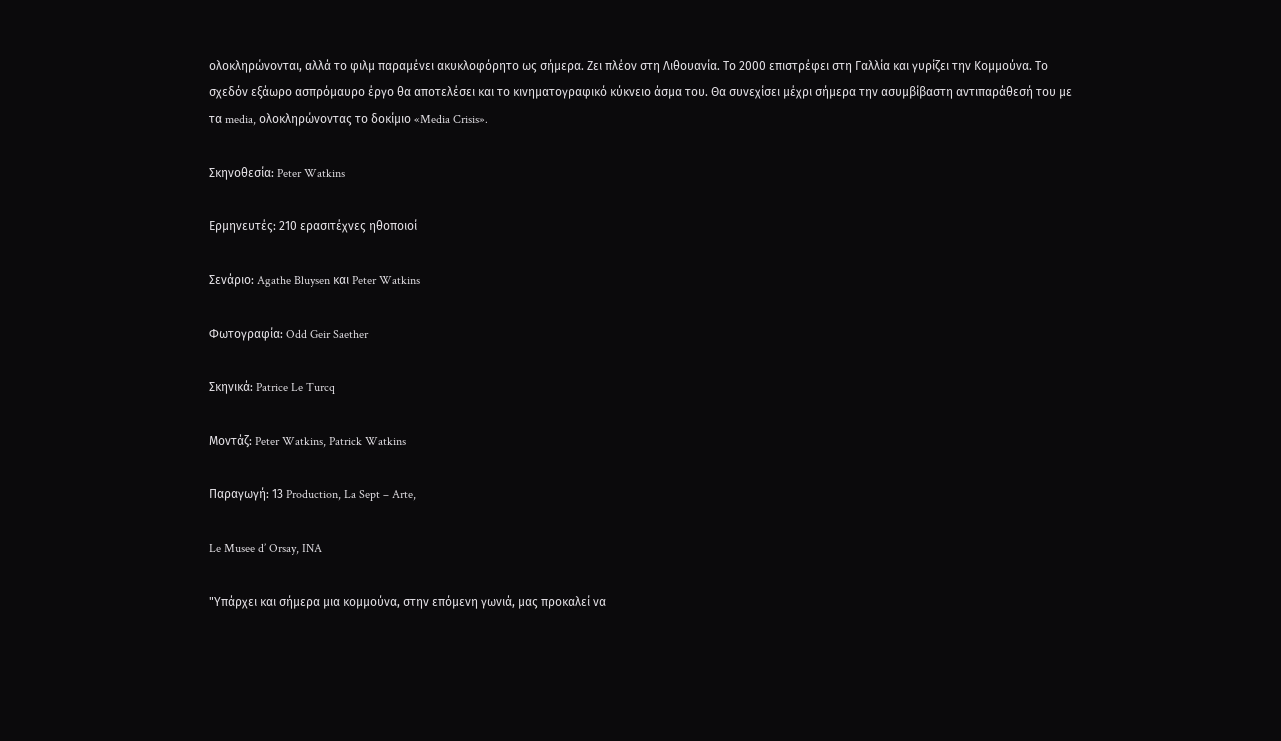ολοκληρώνονται, αλλά το φιλµ παραµένει ακυκλοφόρητο ως σήµερα. Ζει πλέον στη Λιθουανία. Το 2000 επιστρέφει στη Γαλλία και γυρίζει την Κοµµούνα. Το σχεδόν εξάωρο ασπρόµαυρο έργο θα αποτελέσει και το κινηµατογραφικό κύκνειο άσµα του. Θα συνεχίσει µέχρι σήµερα την ασυµβίβαστη αντιπαράθεσή του µε τα media, ολοκληρώνοντας το δοκίµιο «Media Crisis».

Σκηνοθεσία: Peter Watkins

Ερµηνευτές: 210 ερασιτέχνες ηθοποιοί

Σενάριο: Agathe Bluysen και Peter Watkins

Φωτογραφία: Odd Geir Saether

Σκηνικά: Patrice Le Turcq

Μοντάζ: Peter Watkins, Patrick Watkins

Παραγωγή: 13 Production, La Sept – Arte,

Le Musee d’ Orsay, INA

"Υπάρχει και σήµερα µια κοµµούνα, στην επόµενη γωνιά, µας προκαλεί να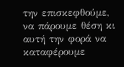την επισκεφθούµε, να πάρουµε θέση κι αυτή την φορά να καταφέρουµε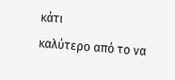κάτι
καλύτερο από το να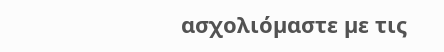ασχολιόµαστε µε τις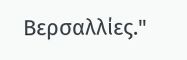Βερσαλλίες."